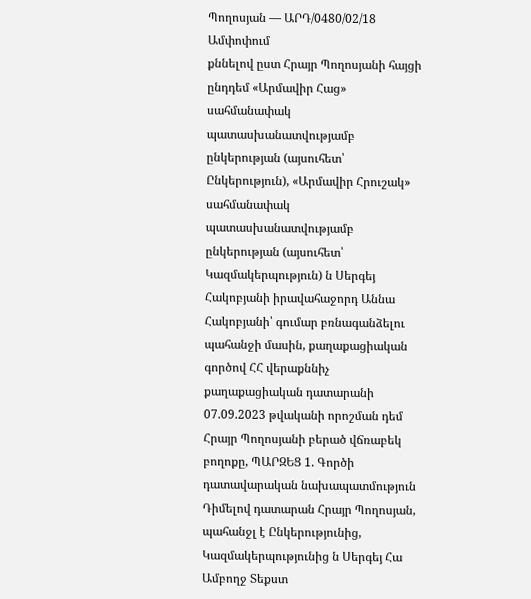Պողոսյան — ԱՐԴ/0480/02/18
Ամփոփում
քննելով ըստ Հրայր Պողոսյանի հայցի ընդդեմ «Արմավիր Հաց» սահմանափակ պատասխանատվությամբ ընկերության (այսուհետ՝ Ընկերություն), «Արմավիր Հրուշակ» սահմանափակ պատասխանատվությամբ ընկերության (այսուհետ՝ Կազմակերպություն) ն Սերգեյ Հակոբյանի իրավահաջորդ Աննա Հակոբյանի՝ գումար բռնագանձելու պահանջի մասին, քաղաքացիական գործով ՀՀ վերաքննիչ քաղաքացիական դատարանի 07.09.2023 թվականի որոշման դեմ Հրայր Պողոսյանի բերած վճռաբեկ բողոքը, ՊԱՐԶԵՑ 1. Գործի դատավարական նախապատմություն Դիմելով դատարան Հրայր Պողոսյան, պահանջլ է Ընկերությունից, Կազմակերպությունից ն Սերգեյ Հա
Ամբողջ Տեքստ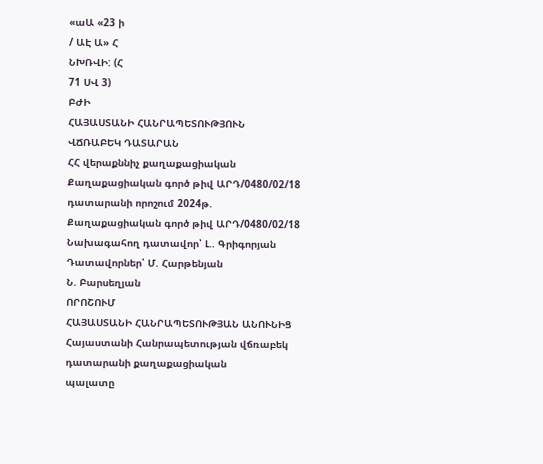«աԱ «23 ի
/ ԱԷ Ա» Հ
ՆԽՌՎԻ: (Հ
71 ՍՎ 3)
ԲԺԻ
ՀԱՅԱՍՏԱՆԻ ՀԱՆՐԱՊԵՏՈՒԹՅՈՒՆ
ՎՃՌԱԲԵԿ ԴԱՏԱՐԱՆ
ՀՀ վերաքննիչ քաղաքացիական Քաղաքացիական գործ թիվ ԱՐԴ/0480/02/18 դատարանի որոշում 2024թ.
Քաղաքացիական գործ թիվ ԱՐԴ/0480/02/18
Նախագահող դատավոր՝ Լ.. Գրիգորյան
Դատավորներ՝ Մ. Հարթենյան
Ն. Բարսեղյան
ՈՐՈՇՈՒՄ
ՀԱՅԱՍՏԱՆԻ ՀԱՆՐԱՊԵՏՈՒԹՅԱՆ ԱՆՈՒՆԻՑ
Հայաստանի Հանրապետության վճռաբեկ դատարանի քաղաքացիական
պալատը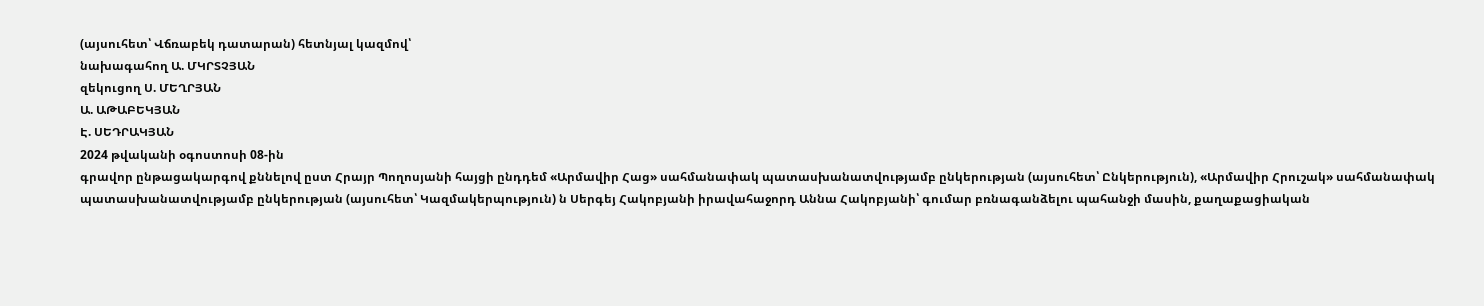(այսուհետ՝ Վճռաբեկ դատարան) հետնյալ կազմով՝
նախագահող Ա. ՄԿՐՏՉՅԱՆ
զեկուցող Ս. ՄԵՂՐՅԱՆ
Ա. ԱԹԱԲԵԿՅԱՆ
Է. ՍԵԴՐԱԿՅԱՆ
2024 թվականի օգոստոսի 08-ին
գրավոր ընթացակարգով քննելով ըստ Հրայր Պողոսյանի հայցի ընդդեմ «Արմավիր Հաց» սահմանափակ պատասխանատվությամբ ընկերության (այսուհետ՝ Ընկերություն), «Արմավիր Հրուշակ» սահմանափակ պատասխանատվությամբ ընկերության (այսուհետ՝ Կազմակերպություն) ն Սերգեյ Հակոբյանի իրավահաջորդ Աննա Հակոբյանի՝ գումար բռնագանձելու պահանջի մասին, քաղաքացիական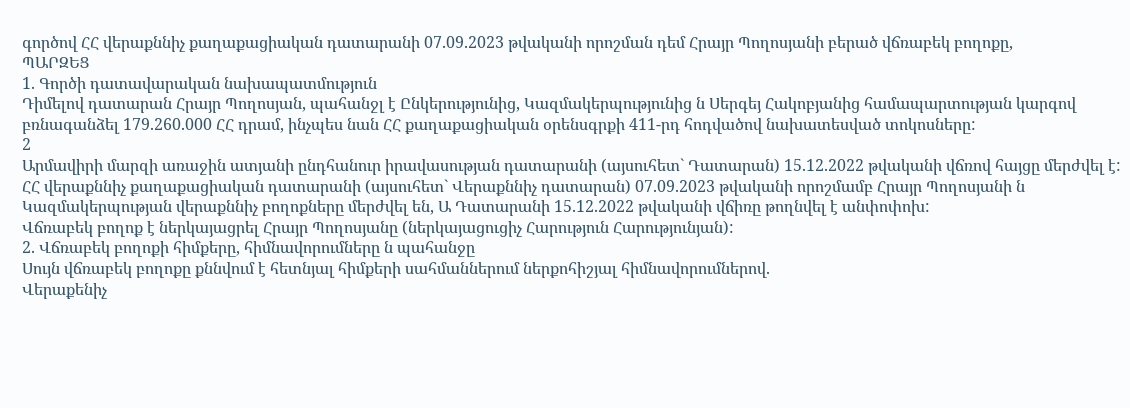գործով ՀՀ վերաքննիչ քաղաքացիական դատարանի 07.09.2023 թվականի որոշման դեմ Հրայր Պողոսյանի բերած վճռաբեկ բողոքը,
ՊԱՐԶԵՑ
1. Գործի դատավարական նախապատմություն
Դիմելով դատարան Հրայր Պողոսյան, պահանջլ է Ընկերությունից, Կազմակերպությունից ն Սերգեյ Հակոբյանից համապարտության կարգով բռնագանձել 179.260.000 ՀՀ դրամ, ինչպես նան ՀՀ քաղաքացիական օրենսգրքի 411-րդ հոդվածով նախատեսված տոկոսները:
2
Արմավիրի մարզի առաջին ատյանի ընդհանուր իրավասության դատարանի (այսուհետ` Դատարան) 15.12.2022 թվականի վճռով հայցը մերժվել է:
ՀՀ վերաքննիչ քաղաքացիական դատարանի (այսուհետ` Վերաքննիչ դատարան) 07.09.2023 թվականի որոշմամբ Հրայր Պողոսյանի ն Կազմակերպության վերաքննիչ բողոքները մերժվել են, Ա Դատարանի 15.12.2022 թվականի վճիռը թողնվել է անփոփոխ:
Վճռաբեկ բողոք է ներկայացրել Հրայր Պողոսյանը (ներկայացուցիչ Հարություն Հարությունյան):
2. Վճռաբեկ բողոքի հիմքերը, հիմնավորումները ն պահանջը
Սույն վճռաբեկ բողոքը քննվում է հետնյալ հիմքերի սահմաններում ներքոհիշյալ հիմնավորումներով.
Վերաքենիչ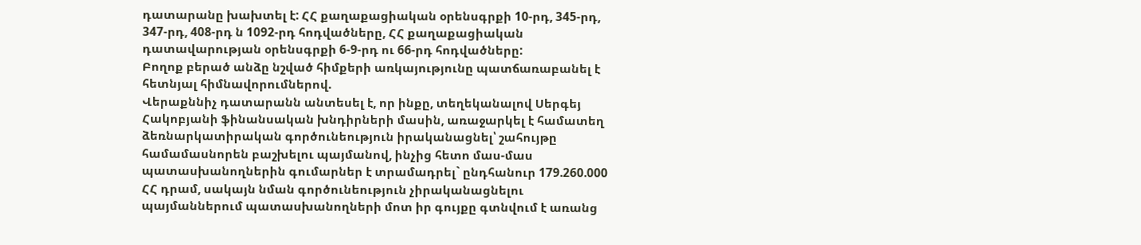դատարանը խախտել է: ՀՀ քաղաքացիական օրենսգրքի 10-րդ, 345-րդ, 347-րդ, 408-րդ ն 1092-րդ հոդվածները, ՀՀ քաղաքացիական դատավարության օրենսգրքի 6-9-րդ ու 66-րդ հոդվածները:
Բողոք բերած անձը նշված հիմքերի առկայությունը պատճառաբանել է հետնյալ հիմնավորումներով.
Վերաքննիչ դատարանն անտեսել է, որ ինքը, տեղեկանալով Սերգեյ Հակոբյանի ֆինանսական խնդիրների մասին, առաջարկել է համատեղ ձեռնարկատիրական գործունեություն իրականացնել՝ շահույթը համամասնորեն բաշխելու պայմանով, ինչից հետո մաս-մաս պատասխանողներին գումարներ է տրամադրել` ընդհանուր 179.260.000 ՀՀ դրամ, սակայն նման գործունեություն չիրականացնելու պայմաններում պատասխանողների մոտ իր գույքը գտնվում է առանց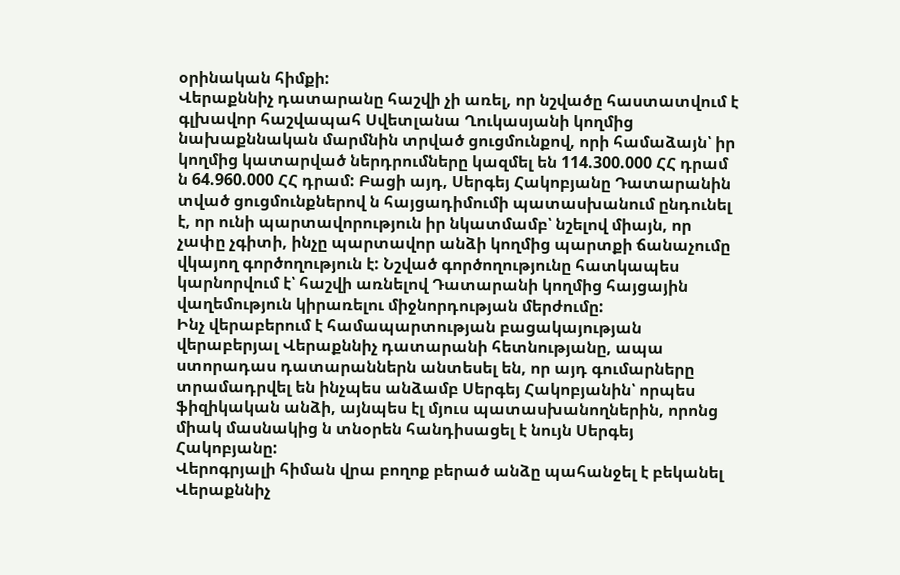օրինական հիմքի:
Վերաքննիչ դատարանը հաշվի չի առել, որ նշվածը հաստատվում է գլխավոր հաշվապահ Սվետլանա Ղուկասյանի կողմից նախաքննական մարմնին տրված ցուցմունքով, որի համաձայն՝ իր կողմից կատարված ներդրումները կազմել են 114.300.000 ՀՀ դրամ ն 64.960.000 ՀՀ դրամ: Բացի այդ, Սերգեյ Հակոբյանը Դատարանին տված ցուցմունքներով ն հայցադիմումի պատասխանում ընդունել է, որ ունի պարտավորություն իր նկատմամբ՝ նշելով միայն, որ չափը չգիտի, ինչը պարտավոր անձի կողմից պարտքի ճանաչումը վկայող գործողություն է: Նշված գործողությունը հատկապես կարնորվում է՝ հաշվի առնելով Դատարանի կողմից հայցային վաղեմություն կիրառելու միջնորդության մերժումը:
Ինչ վերաբերում է համապարտության բացակայության վերաբերյալ Վերաքննիչ դատարանի հետնությանը, ապա ստորադաս դատարաններն անտեսել են, որ այդ գումարները տրամադրվել են ինչպես անձամբ Սերգեյ Հակոբյանին՝ որպես ֆիզիկական անձի, այնպես էլ մյուս պատասխանողներին, որոնց միակ մասնակից ն տնօրեն հանդիսացել է նույն Սերգեյ Հակոբյանը:
Վերոգրյալի հիման վրա բողոք բերած անձը պահանջել է բեկանել Վերաքննիչ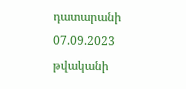դատարանի 07.09.2023 թվականի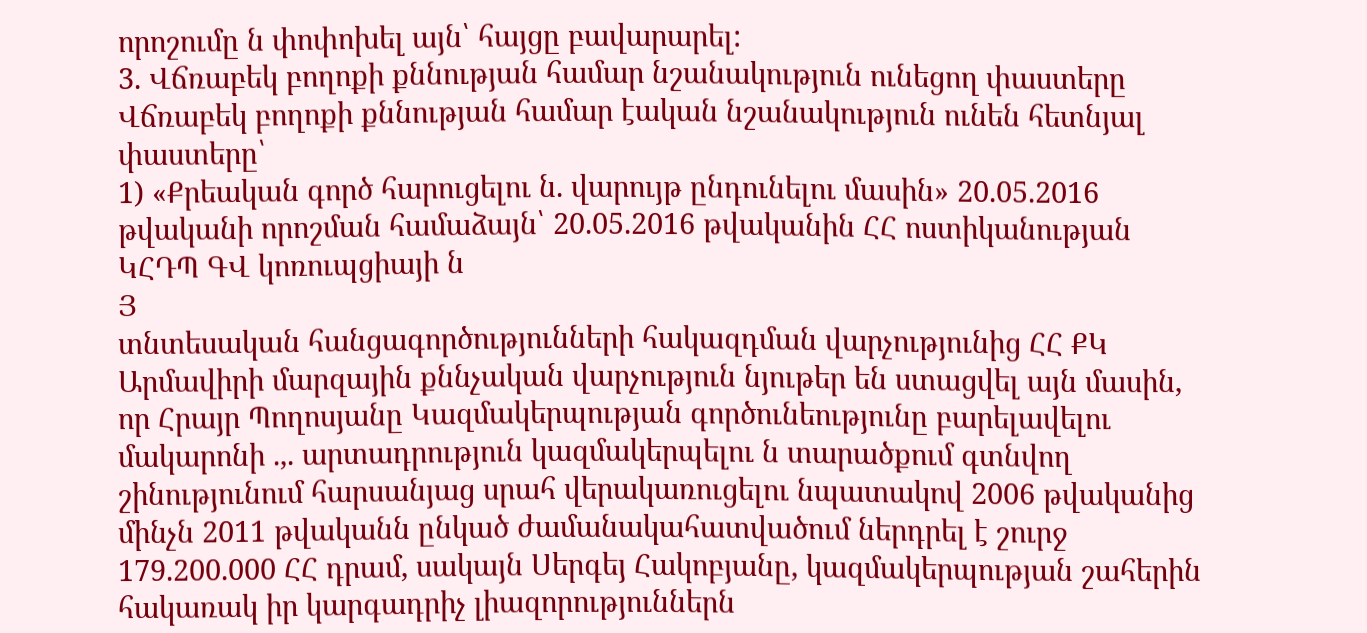որոշումը ն փոփոխել այն՝ հայցը բավարարել:
3. Վճռաբեկ բողոքի քննության համար նշանակություն ունեցող փաստերը
Վճռաբեկ բողոքի քննության համար էական նշանակություն ունեն հետնյալ փաստերը՝
1) «Քրեական գործ հարուցելու ն. վարույթ ընդունելու մասին» 20.05.2016 թվականի որոշման համաձայն՝ 20.05.2016 թվականին ՀՀ ոստիկանության ԿՀԴՊ ԳՎ կոռուպցիայի ն
Յ
տնտեսական հանցագործությունների հակազդման վարչությունից ՀՀ ՔԿ Արմավիրի մարզային քննչական վարչություն նյութեր են ստացվել այն մասին, որ Հրայր Պողոսյանը Կազմակերպության գործունեությունը բարելավելու մակարոնի .,. արտադրություն կազմակերպելու ն տարածքում գտնվող շինությունում հարսանյաց սրահ վերակառուցելու նպատակով 2006 թվականից մինչն 2011 թվականն ընկած ժամանակահատվածում ներդրել է շուրջ 179.200.000 ՀՀ դրամ, սակայն Սերգեյ Հակոբյանը, կազմակերպության շահերին հակառակ իր կարգադրիչ լիազորություններն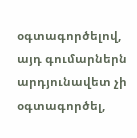օգտագործելով, այդ գումարներն արդյունավետ չի օգտագործել,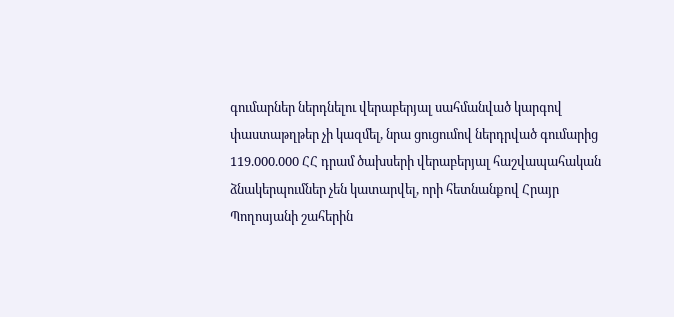գումարներ ներդնելու վերաբերյալ սահմանված կարգով փաստաթղթեր չի կազմել, նրա ցուցումով ներդրված գումարից 119.000.000 ՀՀ դրամ ծախսերի վերաբերյալ հաշվապահական ձնակերպումներ չեն կատարվել, որի հետնանքով Հրայր Պողոսյանի շահերին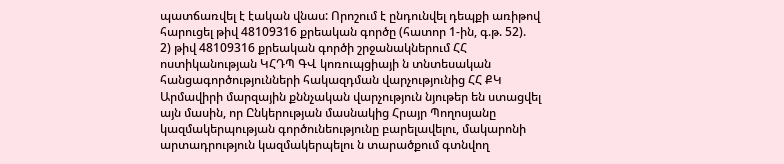պատճառվել է էական վնաս: Որոշում է ընդունվել դեպքի առիթով հարուցել թիվ 48109316 քրեական գործը (հատոր 1-ին, գ.թ. 52).
2) թիվ 48109316 քրեական գործի շրջանակներում ՀՀ ոստիկանության ԿՀԴՊ ԳՎ կոռուպցիայի ն տնտեսական հանցագործությունների հակազդման վարչությունից ՀՀ ՔԿ Արմավիրի մարզային քննչական վարչություն նյութեր են ստացվել այն մասին, որ Ընկերության մասնակից Հրայր Պողոսյանը կազմակերպության գործունեությունը բարելավելու, մակարոնի արտադրություն կազմակերպելու ն տարածքում գտնվող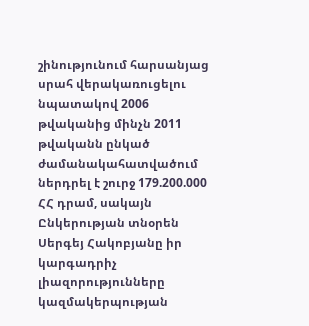շինությունում հարսանյաց սրահ վերակառուցելու նպատակով 2006 թվականից մինչն 2011 թվականն ընկած ժամանակահատվածում ներդրել է շուրջ 179.200.000 ՀՀ դրամ, սակայն Ընկերության տնօրեն Սերգեյ Հակոբյանը իր կարգադրիչ լիազորությունները կազմակերպության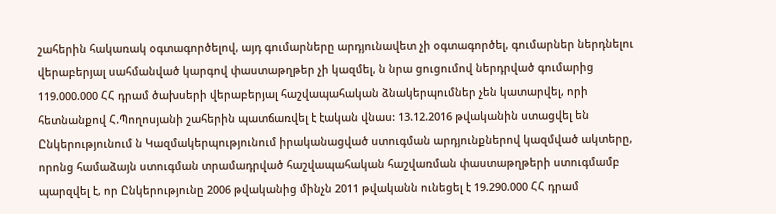շահերին հակառակ օգտագործելով, այդ գումարները արդյունավետ չի օգտագործել, գումարներ ներդնելու վերաբերյալ սահմանված կարգով փաստաթղթեր չի կազմել, ն նրա ցուցումով ներդրված գումարից 119.000.000 ՀՀ դրամ ծախսերի վերաբերյալ հաշվապահական ձնակերպումներ չեն կատարվել, որի հետնանքով Հ.Պողոսյանի շահերին պատճառվել է էական վնաս: 13.12.2016 թվականին ստացվել են Ընկերությունում ն Կազմակերպությունում իրականացված ստուգման արդյունքներով կազմված ակտերը, որոնց համաձայն ստուգման տրամադրված հաշվապահական հաշվառման փաստաթղթերի ստուգմամբ պարզվել է, որ Ընկերությունը 2006 թվականից մինչն 2011 թվականն ունեցել է 19.290.000 ՀՀ դրամ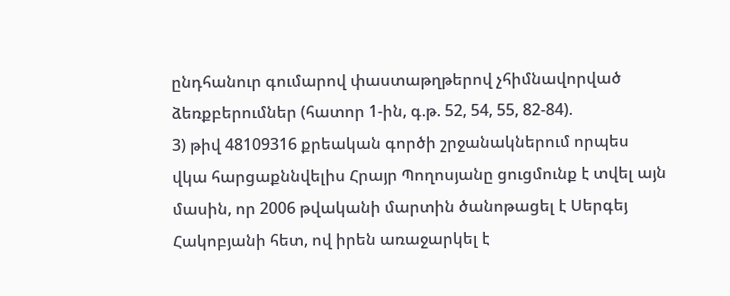ընդհանուր գումարով փաստաթղթերով չհիմնավորված ձեռքբերումներ (հատոր 1-ին, գ.թ. 52, 54, 55, 82-84).
3) թիվ 48109316 քրեական գործի շրջանակներում որպես վկա հարցաքննվելիս Հրայր Պողոսյանը ցուցմունք է տվել այն մասին, որ 2006 թվականի մարտին ծանոթացել է Սերգեյ Հակոբյանի հետ, ով իրեն առաջարկել է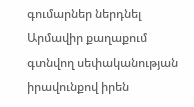գումարներ ներդնել Արմավիր քաղաքում գտնվող սեփականության իրավունքով իրեն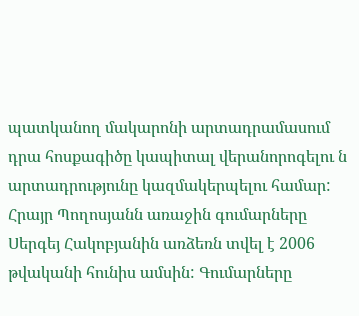պատկանող մակարոնի արտադրամասում դրա հոսքագիծը կապիտալ վերանորոգելու ն արտադրությունը կազմակերպելու համար: Հրայր Պողոսյանն առաջին գումարները Սերգեյ Հակոբյանին առձեռն տվել է 2006 թվականի հունիս ամսին: Գումարները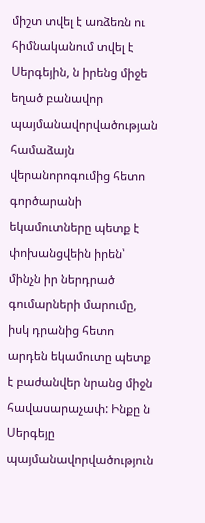միշտ տվել է առձեռն ու հիմնականում տվել է Սերգեյին, ն իրենց միջե եղած բանավոր պայմանավորվածության համաձայն վերանորոգումից հետո գործարանի եկամուտները պետք է փոխանցվեին իրեն՝ մինչն իր ներդրած գումարների մարումը, իսկ դրանից հետո արդեն եկամուտը պետք է բաժանվեր նրանց միջն հավասարաչափ: Ինքը ն Սերգեյը պայմանավորվածություն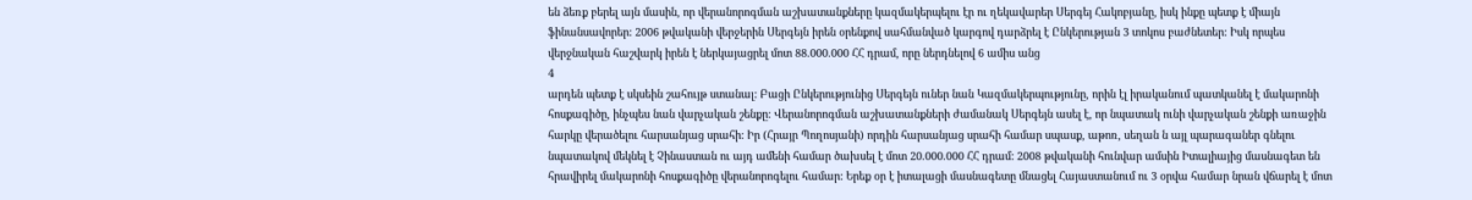են ձեռք բերել այն մասին, որ վերանորոգման աշխատանքները կազմակերպելու էր ու ղեկավարեր Սերգեյ Հակոբյանը, իսկ ինքը պետք է միայն ֆինանսավորեր: 2006 թվականի վերջերին Սերգեյն իրեն օրենքով սահմանված կարգով դարձրել է Ընկերության 3 տոկոս բաժնետեր: Իսկ որպես վերջնական հաշվարկ իրեն է ներկայացրել մոտ 88.000.000 ՀՀ դրամ, որը ներդնելով 6 ամիս անց
4
արդեն պետք է սկսեին շահույթ ստանալ: Բացի Ընկերությունից Սերգեյն ուներ նան Կազմակերպությունը, որին էլ իրականում պատկանել է մակարոնի հոսքագիծը, ինչպես նան վարչական շենքը: Վերանորոգման աշխատանքների ժամանակ Սերգեյն ասել է, որ նպատակ ունի վարչական շենքի առաջին հարկը վերածելու հարսանյաց սրահի: Իր (Հրայր Պողոսյանի) որդին հարսանյաց սրահի համար սպասք, աթոռ, սեղան ն այլ պարագաներ գնելու նպատակով մեկնել է Չինաստան ու այդ ամենի համար ծախսել է մոտ 20.000.000 ՀՀ դրամ: 2008 թվականի հունվար ամսին Իտալիայից մասնագետ են հրավիրել մակարոնի հոսքագիծը վերանորոգելու համար: Երեք օր է իտալացի մասնագետը մնացել Հայաստանում ու 3 օրվա համար նրան վճարել է մոտ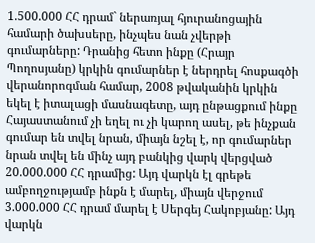1.500.000 ՀՀ դրամ` ներառյալ հյուրանոցային համարի ծախսերը, ինչպես նան չվերթի գումարները: Դրանից հետո ինքը (Հրայր Պողոսյանը) կրկին գումարներ է ներդրել հոսքագծի վերանորոգման համար, 2008 թվականին կրկին եկել է իտալացի մասնագետը, այդ ընթացքում ինքը Հայաստանում չի եղել ու չի կարող ասել, թե ինչքան գումար են տվել նրան, միայն նշել է, որ գումարներ նրան տվել են մինչ այդ բանկից վարկ վերցված 20.000.000 ՀՀ դրամից: Այդ վարկն էլ գրեթե ամբողջությամբ ինքն է մարել, միայն վերջում 3.000.000 ՀՀ դրամ մարել է Սերգեյ Հակոբյանը: Այդ վարկն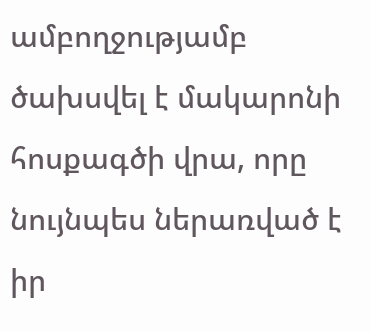ամբողջությամբ ծախսվել է մակարոնի հոսքագծի վրա, որը նույնպես ներառված է իր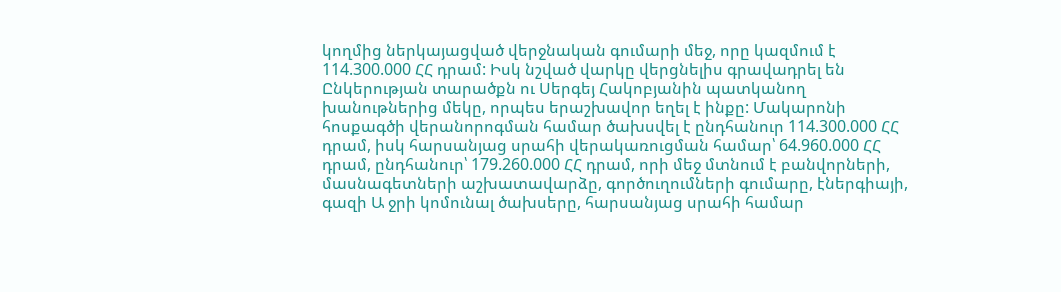կողմից ներկայացված վերջնական գումարի մեջ, որը կազմում է 114.300.000 ՀՀ դրամ: Իսկ նշված վարկը վերցնելիս գրավադրել են Ընկերության տարածքն ու Սերգեյ Հակոբյանին պատկանող խանութներից մեկը, որպես երաշխավոր եղել է ինքը: Մակարոնի հոսքագծի վերանորոգման համար ծախսվել է ընդհանուր 114.300.000 ՀՀ դրամ, իսկ հարսանյաց սրահի վերակառուցման համար՝ 64.960.000 ՀՀ դրամ, ընդհանուր՝ 179.260.000 ՀՀ դրամ, որի մեջ մտնում է բանվորների, մասնագետների աշխատավարձը, գործուղումների գումարը, էներգիայի, գազի Ա ջրի կոմունալ ծախսերը, հարսանյաց սրահի համար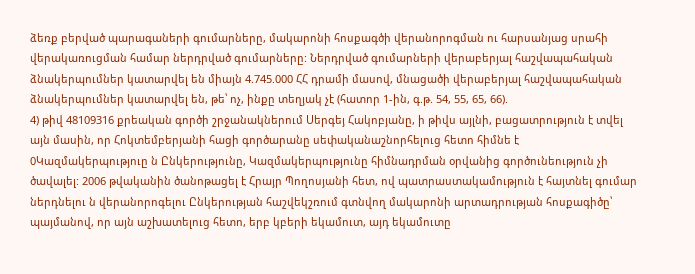ձեռք բերված պարագաների գումարները, մակարոնի հոսքագծի վերանորոգման ու հարսանյաց սրահի վերակառուցման համար ներդրված գումարները: Ներդրված գումարների վերաբերյալ հաշվապահական ձնակերպումներ կատարվել են միայն 4.745.000 ՀՀ դրամի մասով, մնացածի վերաբերյալ հաշվապահական ձնակերպումներ կատարվել են, թե՝ ոչ, ինքը տեղյակ չէ (հատոր 1-ին, գ.թ. 54, 55, 65, 66).
4) թիվ 48109316 քրեական գործի շրջանակներում Սերգեյ Հակոբյանը, ի թիվս այլնի, բացատրություն է տվել այն մասին, որ Հոկտեմբերյանի հացի գործարանը սեփականաշնորհելուց հետո հիմնե է 0Կազմակերպություը ն Ընկերությունը, Կազմակերպությունը հիմնադրման օրվանից գործունեություն չի ծավալել: 2006 թվականին ծանոթացել է Հրայր Պողոսյանի հետ, ով պատրաստակամություն է հայտնել գումար ներդնելու ն վերանորոգելու Ընկերության հաշվեկշռում գտնվող մակարոնի արտադրության հոսքագիծը՝ պայմանով, որ այն աշխատելուց հետո, երբ կբերի եկամուտ, այդ եկամուտը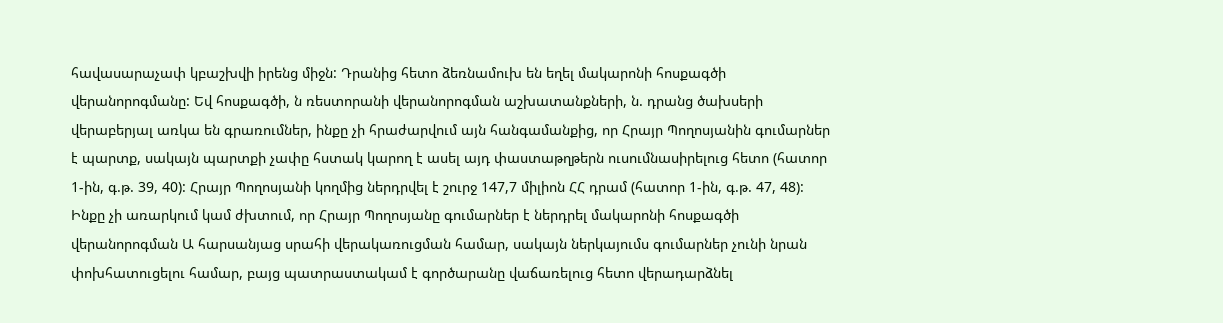հավասարաչափ կբաշխվի իրենց միջն: Դրանից հետո ձեռնամուխ են եղել մակարոնի հոսքագծի վերանորոգմանը: Եվ հոսքագծի, ն ռեստորանի վերանորոգման աշխատանքների, ն. դրանց ծախսերի վերաբերյալ առկա են գրառումներ, ինքը չի հրաժարվում այն հանգամանքից, որ Հրայր Պողոսյանին գումարներ է պարտք, սակայն պարտքի չափը հստակ կարող է ասել այդ փաստաթղթերն ուսումնասիրելուց հետո (հատոր 1-ին, գ.թ. 39, 40): Հրայր Պողոսյանի կողմից ներդրվել է շուրջ 147,7 միլիոն ՀՀ դրամ (հատոր 1-ին, գ.թ. 47, 48): Ինքը չի առարկում կամ ժխտում, որ Հրայր Պողոսյանը գումարներ է ներդրել մակարոնի հոսքագծի վերանորոգման Ա հարսանյաց սրահի վերակառուցման համար, սակայն ներկայումս գումարներ չունի նրան փոխհատուցելու համար, բայց պատրաստակամ է գործարանը վաճառելուց հետո վերադարձնել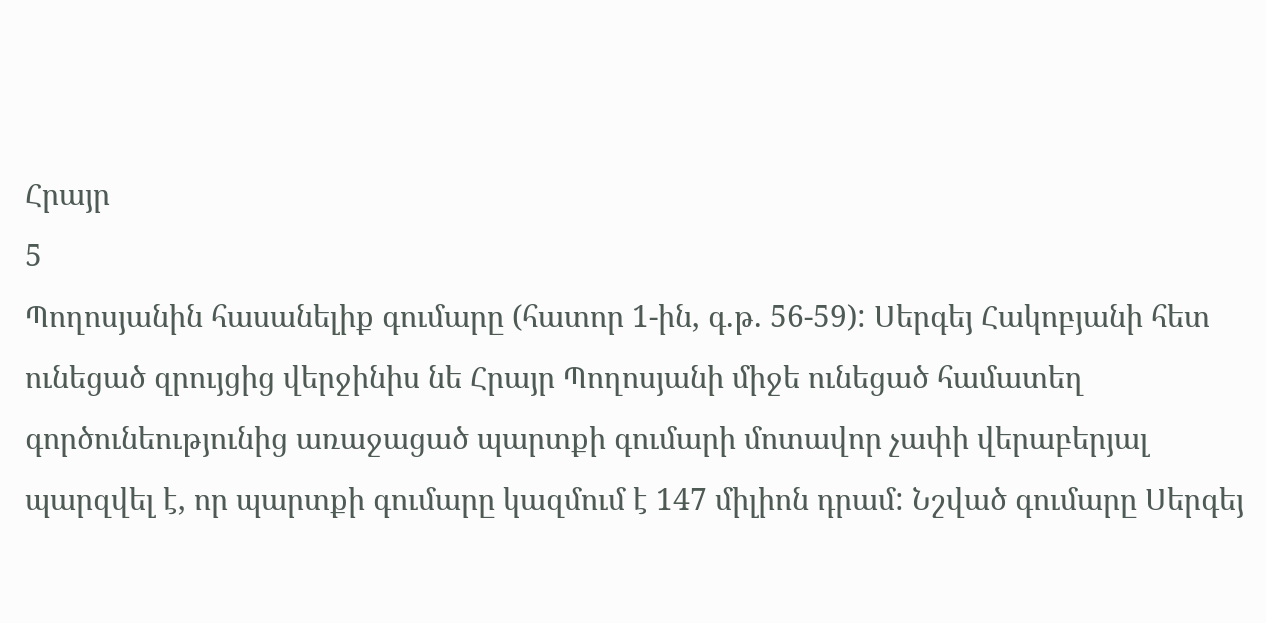Հրայր
5
Պողոսյանին հասանելիք գումարը (հատոր 1-ին, գ.թ. 56-59): Սերգեյ Հակոբյանի հետ ունեցած զրույցից վերջինիս նե Հրայր Պողոսյանի միջե ունեցած համատեղ գործունեությունից առաջացած պարտքի գումարի մոտավոր չափի վերաբերյալ պարզվել է, որ պարտքի գումարը կազմում է 147 միլիոն դրամ: Նշված գումարը Սերգեյ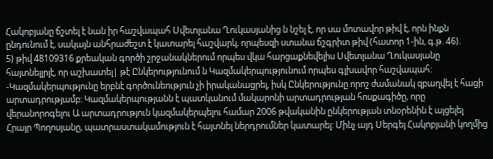Հակոբյանը ճշտել է նան իր հաշվապահ Սվետլանա Ղուկասյանից ն նշել է, որ սա մոտավոր թիվ է, որն ինքն ընդունում է, սակայն անհրաժեշտ է կատարել հաշվարկ, որպեսզի ստանա ճշգրիտ թիվ (հատոր 1-ին, գ.թ. 46).
5) թիվ 48109316 քրեական գործի շրջանակներում որպես վկա հարցաքնեվելիս Սվետլանա Ղուկասյանը հայտնելլրլէ, որ աշխատել| թէ Ընկերությունում ն Կազմակերպությունում որպես գլխավոր հաշվապահ: -Կազմակերպությունը երբնէ գործունեություն չի իրականացրել, իսկ Ընկերությունը որոշ ժամանակ զբաղվել է հացի արտադրությամբ: Կազմակերպությանն է պատկանում մակարոնի արտադրության հոսքագիծը, որը վերանորոգելու Ա արտադրություն կազմակերպելու համար 2006 թվականին ընկերության տնօրենին է այցելել Հրայր Պողոսյանը, պատրաստակամություն է հայտնել ներդրումներ կատարել: Մինչ այդ Սերգեյ Հակոբյանի կողմից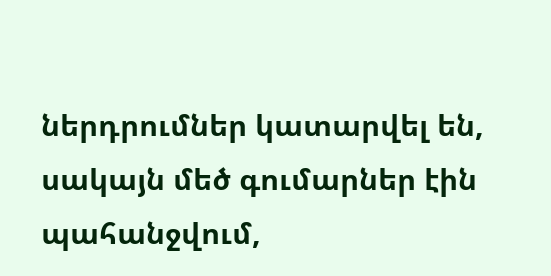ներդրումներ կատարվել են, սակայն մեծ գումարներ էին պահանջվում,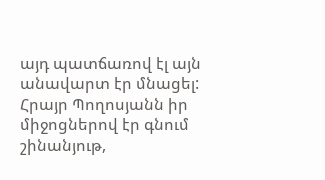այդ պատճառով էլ այն անավարտ էր մնացել: Հրայր Պողոսյանն իր միջոցներով էր գնում շինանյութ,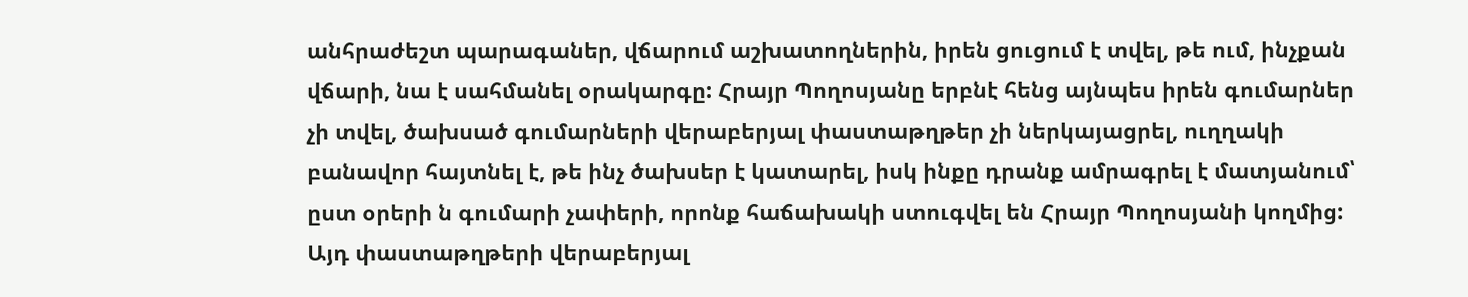անհրաժեշտ պարագաներ, վճարում աշխատողներին, իրեն ցուցում է տվել, թե ում, ինչքան վճարի, նա է սահմանել օրակարգը: Հրայր Պողոսյանը երբնէ հենց այնպես իրեն գումարներ չի տվել, ծախսած գումարների վերաբերյալ փաստաթղթեր չի ներկայացրել, ուղղակի բանավոր հայտնել է, թե ինչ ծախսեր է կատարել, իսկ ինքը դրանք ամրագրել է մատյանում՝ ըստ օրերի ն գումարի չափերի, որոնք հաճախակի ստուգվել են Հրայր Պողոսյանի կողմից: Այդ փաստաթղթերի վերաբերյալ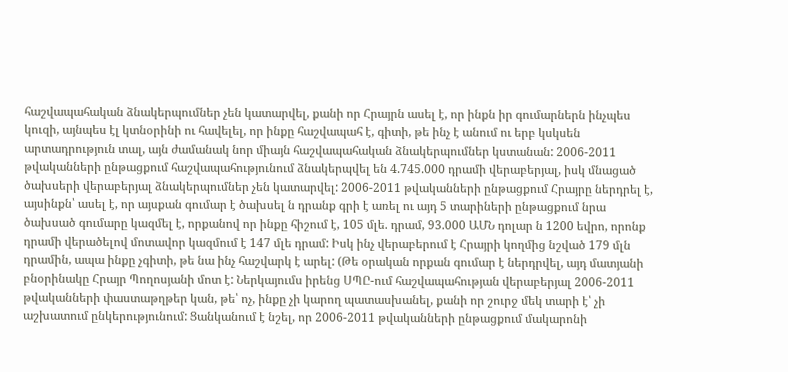հաշվապահական ձնակերպումներ չեն կատարվել, քանի որ Հրայրն ասել է, որ ինքն իր գումարներն ինչպես կուզի, այնպես էլ կտնօրինի ու հավելել, որ ինքը հաշվապահ է, գիտի, թե ինչ է անում ու երբ կսկսեն արտադրություն տալ, այն ժամանակ նոր միայն հաշվապահական ձնակերպումներ կստանան: 2006-2011 թվականների ընթացքում հաշվապահությունում ձնակերպվել են 4.745.000 դրամի վերաբերյալ, իսկ մնացած ծախսերի վերաբերյալ ձնակերպումներ չեն կատարվել: 2006-2011 թվականների ընթացքում Հրայրը ներդրել է, այսինքն՝ ասել է, որ այսքան գումար է ծախսել ն դրանք գրի է առել ու այդ 5 տարիների ընթացքում նրա ծախսած գումարը կազմել է, որքանով որ ինքը հիշում է, 105 մլե. դրամ, 93.000 ԱՄՆ դոլար ն 1200 եվրո, որոնք դրամի վերածելով մոտավոր կազմում է 147 մլե դրամ: Իսկ ինչ վերաբերում է Հրայրի կողմից նշված 179 մլն դրամին, ապա ինքը չգիտի, թե նա ինչ հաշվարկ է արել: (Թե օրական որքան գումար է ներդրվել, այդ մատյանի բնօրինակը Հրայր Պողոսյանի մոտ է: Ներկայումս իրենց ՍՊԸ-ում հաշվապահության վերաբերյալ 2006-2011 թվականների փաստաթղթեր կան, թե՝ ոչ, ինքը չի կարող պատասխանել, քանի որ շուրջ մեկ տարի է՝ չի աշխատում ընկերությունում: Ցանկանում է նշել, որ 2006-2011 թվականների ընթացքում մակարոնի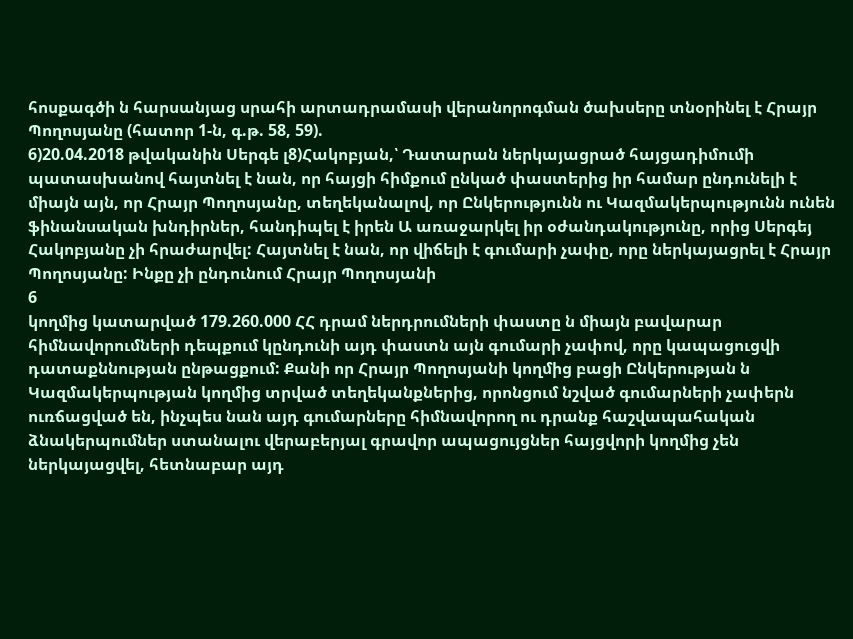հոսքագծի ն հարսանյաց սրահի արտադրամասի վերանորոգման ծախսերը տնօրինել է Հրայր Պողոսյանը (հատոր 1-ն, գ.թ. 58, 59).
6)20.04.2018 թվականին Սերգե լ8)Հակոբյան,՝ Դատարան ներկայացրած հայցադիմումի պատասխանով հայտնել է նան, որ հայցի հիմքում ընկած փաստերից իր համար ընդունելի է միայն այն, որ Հրայր Պողոսյանը, տեղեկանալով, որ Ընկերությունն ու Կազմակերպությունն ունեն ֆինանսական խնդիրներ, հանդիպել է իրեն Ա առաջարկել իր օժանդակությունը, որից Սերգեյ Հակոբյանը չի հրաժարվել: Հայտնել է նան, որ վիճելի է գումարի չափը, որը ներկայացրել է Հրայր Պողոսյանը: Ինքը չի ընդունում Հրայր Պողոսյանի
6
կողմից կատարված 179.260.000 ՀՀ դրամ ներդրումների փաստը ն միայն բավարար հիմնավորումների դեպքում կընդունի այդ փաստն այն գումարի չափով, որը կապացուցվի դատաքննության ընթացքում: Քանի որ Հրայր Պողոսյանի կողմից բացի Ընկերության ն Կազմակերպության կողմից տրված տեղեկանքներից, որոնցում նշված գումարների չափերն ուռճացված են, ինչպես նան այդ գումարները հիմնավորող ու դրանք հաշվապահական ձնակերպումներ ստանալու վերաբերյալ գրավոր ապացույցներ հայցվորի կողմից չեն ներկայացվել, հետնաբար այդ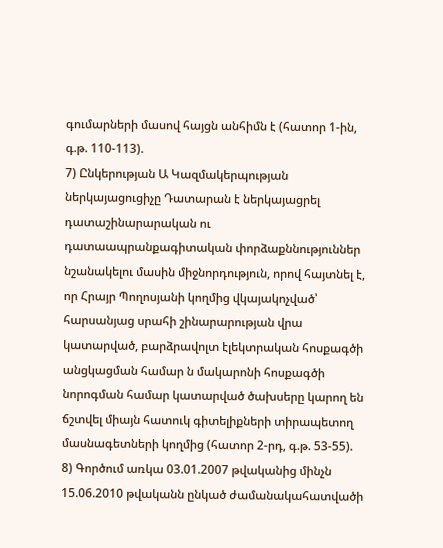գումարների մասով հայցն անհիմն է (հատոր 1-ին, գ.թ. 110-113).
7) Ընկերության Ա Կազմակերպության ներկայացուցիչը Դատարան է ներկայացրել դատաշինարարական ու դատաապրանքագիտական փորձաքննություններ նշանակելու մասին միջնորդություն, որով հայտնել է, որ Հրայր Պողոսյանի կողմից վկայակոչված՝ հարսանյաց սրահի շինարարության վրա կատարված, բարձրավոլտ էլեկտրական հոսքագծի անցկացման համար ն մակարոնի հոսքագծի նորոգման համար կատարված ծախսերը կարող են ճշտվել միայն հատուկ գիտելիքների տիրապետող մասնագետների կողմից (հատոր 2-րդ, գ.թ. 53-55).
8) Գործում առկա 03.01.2007 թվականից մինչն 15.06.2010 թվականն ընկած ժամանակահատվածի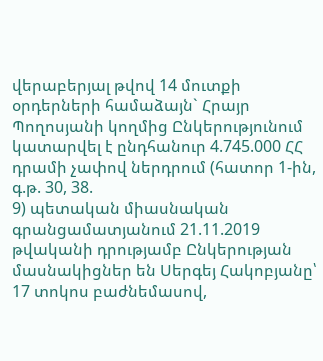վերաբերյալ թվով 14 մուտքի օրդերների համաձայն` Հրայր Պողոսյանի կողմից Ընկերությունում կատարվել է ընդհանուր 4.745.000 ՀՀ դրամի չափով ներդրում (հատոր 1-ին, գ.թ. 30, 38.
9) պետական միասնական գրանցամատյանում 21.11.2019 թվականի դրությամբ Ընկերության մասնակիցներ են Սերգեյ Հակոբյանը՝ 17 տոկոս բաժնեմասով,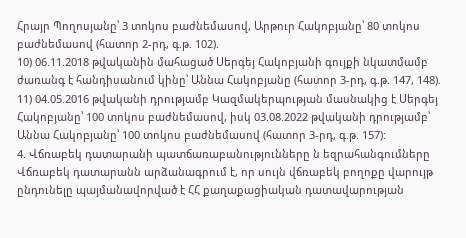Հրայր Պողոսյանը՝ 3 տոկոս բաժնեմասով, Արթուր Հակոբյանը՝ 80 տոկոս բաժնեմասով (հատոր 2-րդ, գ.թ. 102).
10) 06.11.2018 թվականին մահացած Սերգեյ Հակոբյանի գույքի նկատմամբ ժառանգ է հանդիսանում կինը՝ Աննա Հակոբյանը (հատոր 3-րդ, գ.թ. 147, 148).
11) 04.05.2016 թվականի դրությամբ Կազմակերպության մասնակից է Սերգեյ Հակոբյանը՝ 100 տոկոս բաժնեմասով, իսկ 03.08.2022 թվականի դրությամբ՝ Աննա Հակոբյանը՝ 100 տոկոս բաժնեմասով (հատոր 3-րդ, գ.թ. 157):
4. Վճռաբեկ դատարանի պատճառաբանությունները ն եզրահանգումները
Վճռաբեկ դատարանն արձանագրում է, որ սույն վճռաբեկ բողոքը վարույթ ընդունելը պայմանավորված է ՀՀ քաղաքացիական դատավարության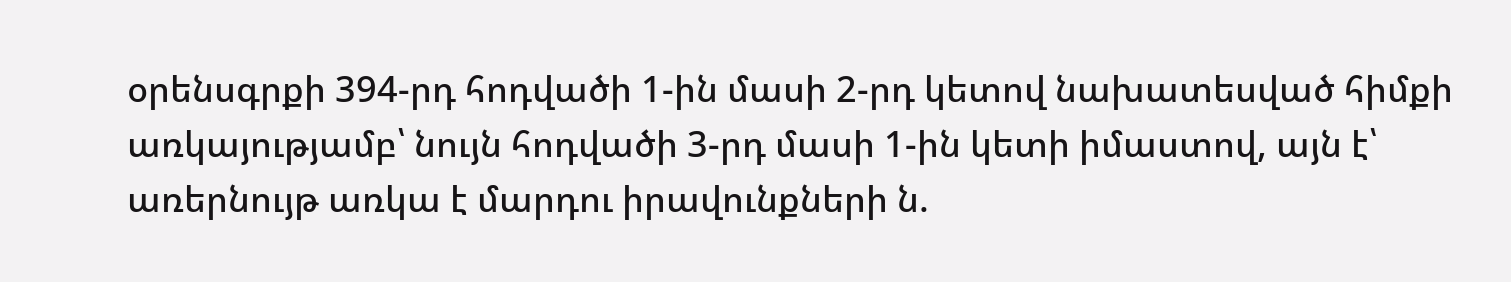օրենսգրքի 394-րդ հոդվածի 1-ին մասի 2-րդ կետով նախատեսված հիմքի առկայությամբ՝ նույն հոդվածի 3-րդ մասի 1-ին կետի իմաստով, այն է՝ առերնույթ առկա է մարդու իրավունքների ն.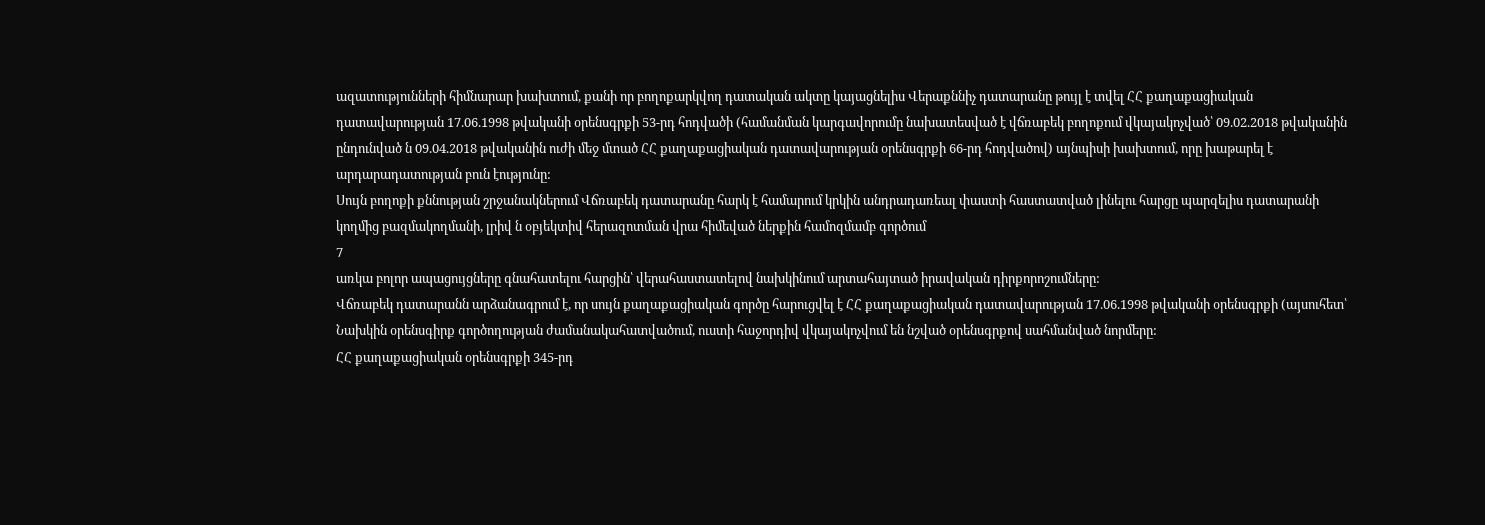ազատությունների հիմնարար խախտում, քանի որ բողոքարկվող դատական ակտը կայացնելիս Վերաքննիչ դատարանը թույլ է տվել ՀՀ քաղաքացիական դատավարության 17.06.1998 թվականի օրենսգրքի 53-րդ հոդվածի (համանման կարգավորումը նախատեսված է վճռաբեկ բողոքում վկայակոչված՝ 09.02.2018 թվականին ընդունված ն 09.04.2018 թվականին ուժի մեջ մտած ՀՀ քաղաքացիական դատավարության օրենսգրքի 66-րդ հոդվածով) այնպիսի խախտում, որը խաթարել է արդարադատության բուն էությունը:
Սույն բողոքի քննության շրջանակներում Վճռաբեկ դատարանը հարկ է համարում կրկին անդրադառեալ փաստի հաստատված լինելու հարցը պարզելիս դատարանի կողմից բազմակողմանի, լրիվ ն օբյեկտիվ հերազոտման վրա հիմեված ներքին համոզմամբ գործում
7
առկա բոլոր ապացույցները գնահատելու հարցին՝ վերահաստատելով նախկինում արտահայտած իրավական դիրքորոշումները:
Վճռաբեկ դատարանն արձանագրում է, որ սույն քաղաքացիական գործը հարուցվել է ՀՀ քաղաքացիական դատավարության 17.06.1998 թվականի օրենսգրքի (այսուհետ՝ Նախկին օրենսգիրք գործողության ժամանակահատվածում, ուստի հաջորդիվ վկայակոչվում են նշված օրենսգրքով սահմանված նորմերը:
ՀՀ քաղաքացիական օրենսգրքի 345-րդ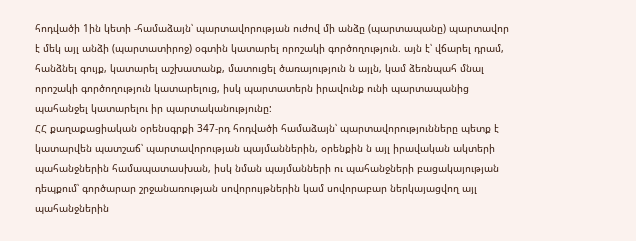հոդվածի 1ին կետի -համաձայն՝ պարտավորության ուժով մի անձը (պարտապանը) պարտավոր է մեկ այլ անձի (պարտատիրոջ) օգտին կատարել որոշակի գործողություն. այն է՝ վճարել դրամ, հանձնել գույք, կատարել աշխատանք, մատուցել ծառայություն ն այլն, կամ ձեռնպահ մնալ որոշակի գործողություն կատարելուց, իսկ պարտատերն իրավունք ունի պարտապանից պահանջել կատարելու իր պարտականությունը:
ՀՀ քաղաքացիական օրենսգրքի 347-րդ հոդվածի համաձայն՝ պարտավորությունները պետք է կատարվեն պատշաճ՝ պարտավորության պայմաններին, օրենքին ն այլ իրավական ակտերի պահանջներին համապատասխան, իսկ նման պայմանների ու պահանջների բացակայության դեպքում՝ գործարար շրջանառության սովորույթներին կամ սովորաբար ներկայացվող այլ պահանջներին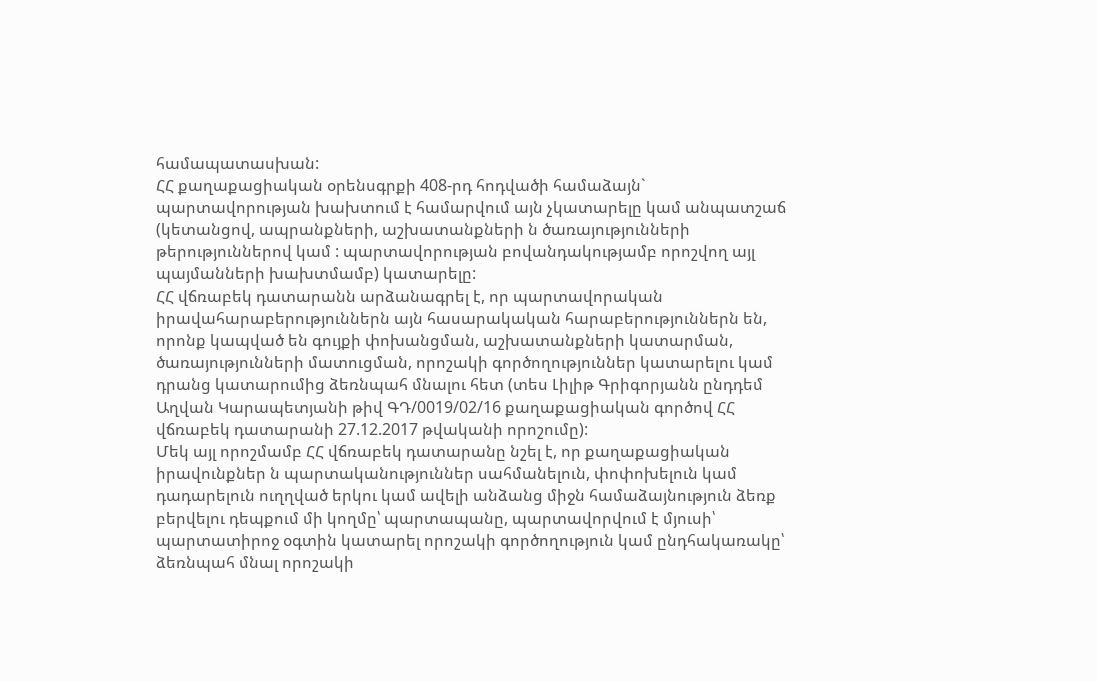համապատասխան:
ՀՀ քաղաքացիական օրենսգրքի 408-րդ հոդվածի համաձայն` պարտավորության խախտում է համարվում այն չկատարելը կամ անպատշաճ (կետանցով, ապրանքների, աշխատանքների ն ծառայությունների թերություններով կամ : պարտավորության բովանդակությամբ որոշվող այլ պայմանների խախտմամբ) կատարելը:
ՀՀ վճռաբեկ դատարանն արձանագրել է, որ պարտավորական
իրավահարաբերություններն այն հասարակական հարաբերություններն են, որոնք կապված են գույքի փոխանցման, աշխատանքների կատարման, ծառայությունների մատուցման, որոշակի գործողություններ կատարելու կամ դրանց կատարումից ձեռնպահ մնալու հետ (տես Լիլիթ Գրիգորյանն ընդդեմ Աղվան Կարապետյանի թիվ ԳԴ/0019/02/16 քաղաքացիական գործով ՀՀ վճռաբեկ դատարանի 27.12.2017 թվականի որոշումը):
Մեկ այլ որոշմամբ ՀՀ վճռաբեկ դատարանը նշել է, որ քաղաքացիական իրավունքներ ն պարտականություններ սահմանելուն, փոփոխելուն կամ դադարելուն ուղղված երկու կամ ավելի անձանց միջն համաձայնություն ձեռք բերվելու դեպքում մի կողմը՝ պարտապանը, պարտավորվում է մյուսի՝ պարտատիրոջ օգտին կատարել որոշակի գործողություն կամ ընդհակառակը՝ ձեռնպահ մնալ որոշակի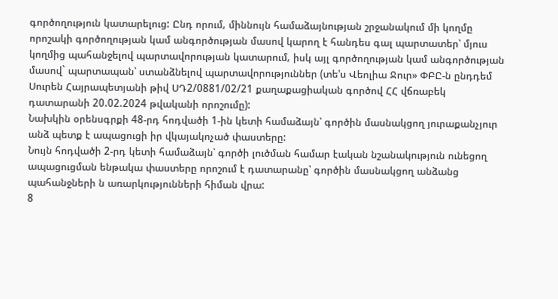գործողություն կատարելուց: Ընդ որում, միննույն համաձայնության շրջանակում մի կողմը որոշակի գործողության կամ անգործության մասով կարող է հանդես գալ պարտատեր՝ մյուս կողմից պահանջելով պարտավորության կատարում, իսկ այլ գործողության կամ անգործության մասով` պարտապան՝ ստանձնելով պարտավորություններ (տե'ս Վեոլիա Ջուր» ՓԲԸ-ն ընդդեմ Սուրեն Հայրապետյանի թիվ ՍԴ2/0881/02/21 քաղաքացիական գործով ՀՀ վճռաբեկ դատարանի 20.02.2024 թվականի որոշումը):
Նախկին օրենսգրքի 48-րդ հոդվածի 1-ին կետի համաձայն՝ գործին մասնակցող յուրաքանչյուր անձ պետք է ապացուցի իր վկայակոչած փաստերը:
Նույն հոդվածի 2-րդ կետի համաձայն՝ գործի լուծման համար էական նշանակություն ունեցող ապացուցման ենթակա փաստերը որոշում է դատարանը՝ գործին մասնակցող անձանց պահանջների ն առարկությունների հիման վրա:
8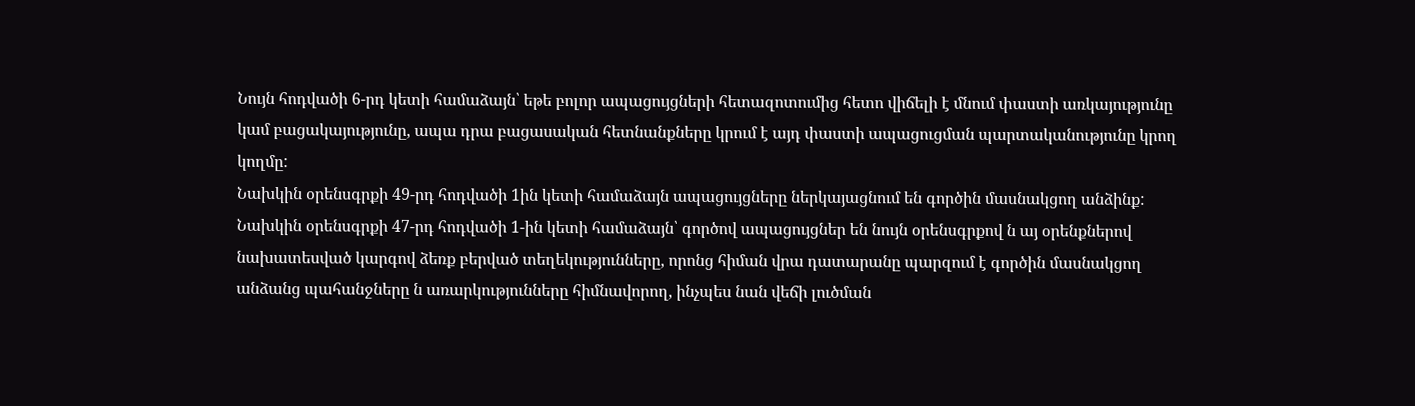Նույն հոդվածի 6-րդ կետի համաձայն՝ եթե բոլոր ապացույցների հետազոտումից հետո վիճելի է մնում փաստի առկայությունը կամ բացակայությունը, ապա դրա բացասական հետնանքները կրում է այդ փաստի ապացուցման պարտականությունը կրող կողմը:
Նախկին օրենսգրքի 49-րդ հոդվածի 1ին կետի համաձայն ապացույցները ներկայացնում են գործին մասնակցող անձինք:
Նախկին օրենսգրքի 47-րդ հոդվածի 1-ին կետի համաձայն՝ գործով ապացույցներ են նույն օրենսգրքով ն այ օրենքներով նախատեսված կարգով ձեռք բերված տեղեկությունները, որոնց հիման վրա դատարանը պարզում է գործին մասնակցող անձանց պահանջները ն առարկությունները հիմնավորող, ինչպես նան վեճի լուծման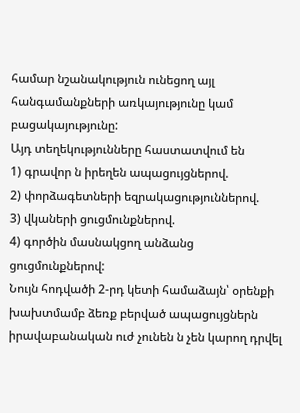համար նշանակություն ունեցող այլ հանգամանքների առկայությունը կամ բացակայությունը:
Այդ տեղեկությունները հաստատվում են
1) գրավոր ն իրեղեն ապացույցներով.
2) փորձագետների եզրակացություններով.
3) վկաների ցուցմունքներով.
4) գործին մասնակցող անձանց ցուցմունքներով:
Նույն հոդվածի 2-րդ կետի համաձայն՝ օրենքի խախտմամբ ձեռք բերված ապացույցներն իրավաբանական ուժ չունեն ն չեն կարող դրվել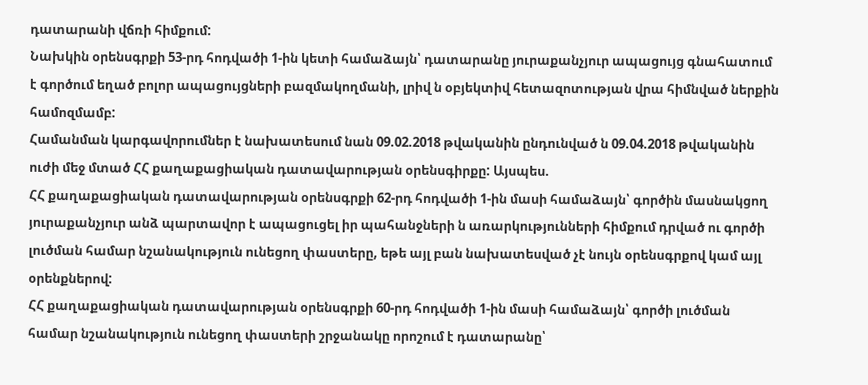դատարանի վճռի հիմքում:
Նախկին օրենսգրքի 53-րդ հոդվածի 1-ին կետի համաձայն՝ դատարանը յուրաքանչյուր ապացույց գնահատում է գործում եղած բոլոր ապացույցների բազմակողմանի, լրիվ ն օբյեկտիվ հետազոտության վրա հիմնված ներքին համոզմամբ:
Համանման կարգավորումներ է նախատեսում նան 09.02.2018 թվականին ընդունված ն 09.04.2018 թվականին ուժի մեջ մտած ՀՀ քաղաքացիական դատավարության օրենսգիրքը: Այսպես.
ՀՀ քաղաքացիական դատավարության օրենսգրքի 62-րդ հոդվածի 1-ին մասի համաձայն՝ գործին մասնակցող յուրաքանչյուր անձ պարտավոր է ապացուցել իր պահանջների ն առարկությունների հիմքում դրված ու գործի լուծման համար նշանակություն ունեցող փաստերը, եթե այլ բան նախատեսված չէ նույն օրենսգրքով կամ այլ օրենքներով:
ՀՀ քաղաքացիական դատավարության օրենսգրքի 60-րդ հոդվածի 1-ին մասի համաձայն՝ գործի լուծման համար նշանակություն ունեցող փաստերի շրջանակը որոշում է դատարանը՝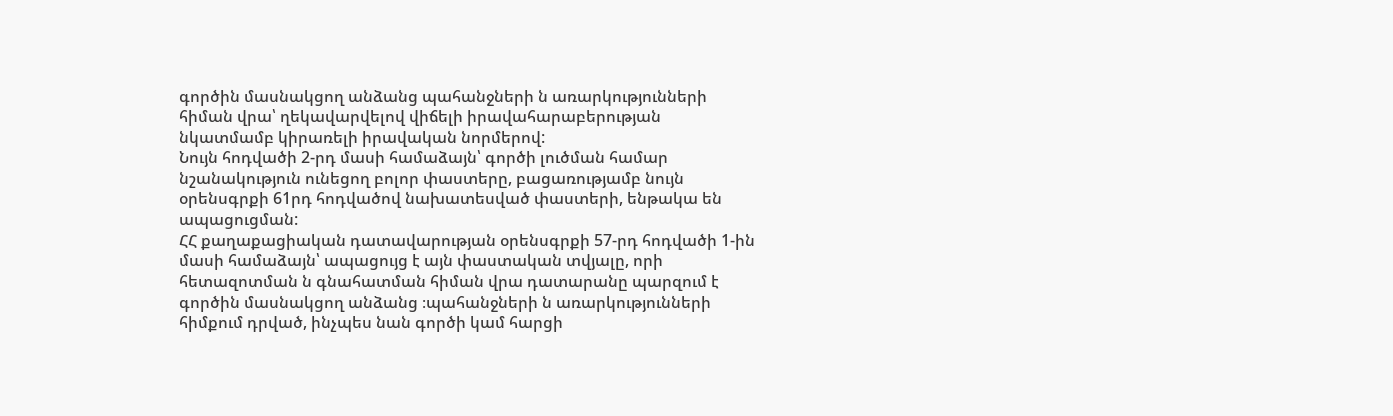գործին մասնակցող անձանց պահանջների ն առարկությունների հիման վրա՝ ղեկավարվելով վիճելի իրավահարաբերության նկատմամբ կիրառելի իրավական նորմերով:
Նույն հոդվածի 2-րդ մասի համաձայն՝ գործի լուծման համար նշանակություն ունեցող բոլոր փաստերը, բացառությամբ նույն օրենսգրքի 61րդ հոդվածով նախատեսված փաստերի, ենթակա են ապացուցման:
ՀՀ քաղաքացիական դատավարության օրենսգրքի 57-րդ հոդվածի 1-ին մասի համաձայն՝ ապացույց է այն փաստական տվյալը, որի հետազոտման ն գնահատման հիման վրա դատարանը պարզում է գործին մասնակցող անձանց ։պահանջների ն առարկությունների հիմքում դրված, ինչպես նան գործի կամ հարցի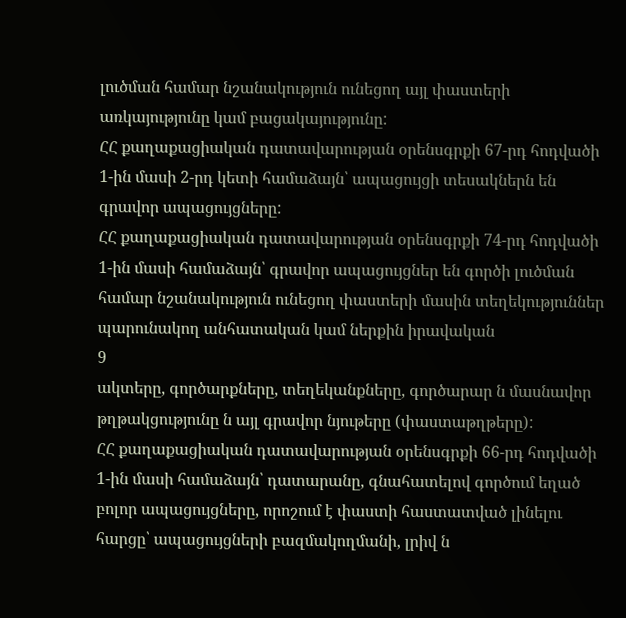լուծման համար նշանակություն ունեցող այլ փաստերի առկայությունը կամ բացակայությունը:
ՀՀ քաղաքացիական դատավարության օրենսգրքի 67-րդ հոդվածի 1-ին մասի 2-րդ կետի համաձայն՝ ապացույցի տեսակներն են գրավոր ապացույցները:
ՀՀ քաղաքացիական դատավարության օրենսգրքի 74-րդ հոդվածի 1-ին մասի համաձայն՝ գրավոր ապացույցներ են գործի լուծման համար նշանակություն ունեցող փաստերի մասին տեղեկություններ պարունակող անհատական կամ ներքին իրավական
9
ակտերը, գործարքները, տեղեկանքները, գործարար ն մասնավոր թղթակցությունը ն այլ գրավոր նյութերը (փաստաթղթերը):
ՀՀ քաղաքացիական դատավարության օրենսգրքի 66-րդ հոդվածի 1-ին մասի համաձայն՝ դատարանը, գնահատելով գործում եղած բոլոր ապացույցները, որոշում է փաստի հաստատված լինելու հարցը՝ ապացույցների բազմակողմանի, լրիվ ն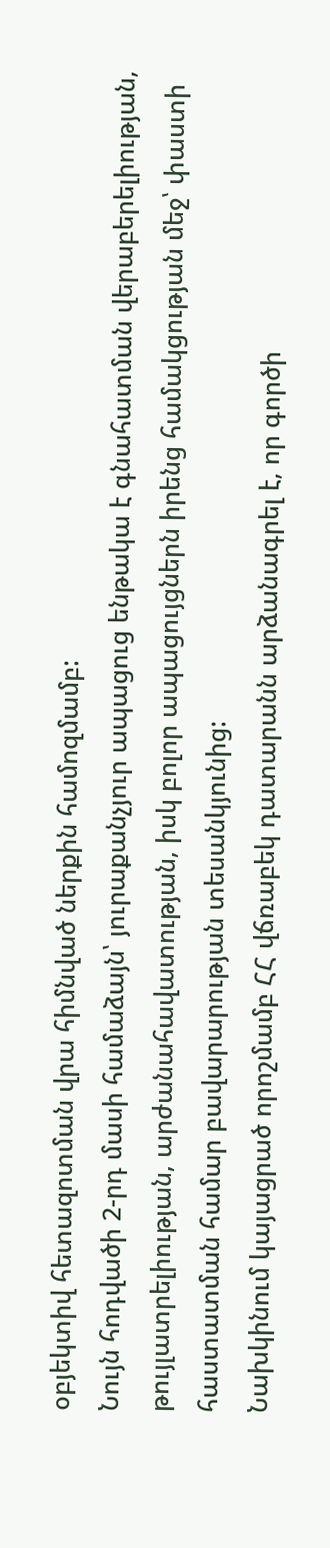օբյեկտիվ հետազոտման վրա հիմնված ներքին համոզմամբ:
Նույն հոդվածի 2-րդ մասի համաձայն՝ յուրաքանչյուր ապացուց ենթակա է գնահատման վերաբերելիության, թույլատրելիության, արժանահավատության, իսկ բոլոր ապացույցներն իրենց համակցության մեջ՝ փաստի հաստատման համար բավարարության տեսանկյունից:
Նախկինում կայացրած որոշմամբ ՀՀ վճռաբեկ դատարանն արձանագրել է, որ գործի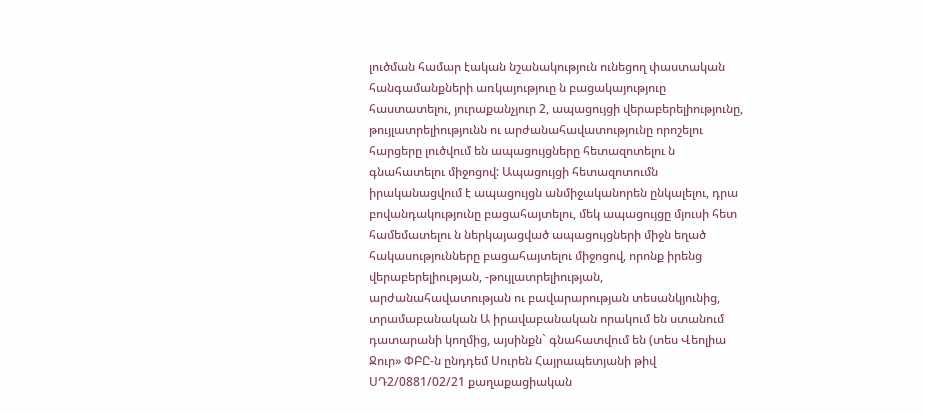լուծման համար էական նշանակություն ունեցող փաստական հանգամանքների առկայություը ն բացակայություը հաստատելու, յուրաքանչյուր 2, ապացույցի վերաբերելիությունը, թույլատրելիությունն ու արժանահավատությունը որոշելու հարցերը լուծվում են ապացույցները հետազոտելու ն գնահատելու միջոցով: Ապացույցի հետազոտումն իրականացվում է ապացույցն անմիջականորեն ընկալելու, դրա բովանդակությունը բացահայտելու, մեկ ապացույցը մյուսի հետ համեմատելու ն ներկայացված ապացույցների միջն եղած հակասությունները բացահայտելու միջոցով, որոնք իրենց վերաբերելիության, -թույլատրելիության, արժանահավատության ու բավարարության տեսանկյունից, տրամաբանական Ա իրավաբանական որակում են ստանում դատարանի կողմից, այսինքն` գնահատվում են (տես Վեոլիա Ջուր» ՓԲԸ-ն ընդդեմ Սուրեն Հայրապետյանի թիվ ՍԴ2/0881/02/21 քաղաքացիական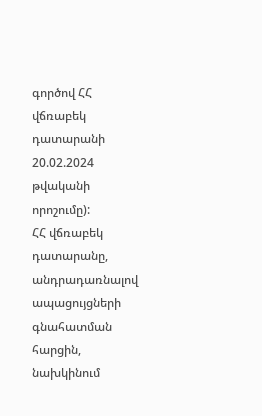գործով ՀՀ վճռաբեկ դատարանի 20.02.2024 թվականի որոշումը):
ՀՀ վճռաբեկ դատարանը, անդրադառնալով ապացույցների գնահատման հարցին, նախկինում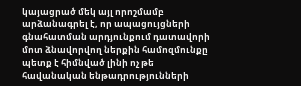կայացրած մեկ այլ որոշմամբ արձանագրել է, որ ապացույցների գնահատման արդյունքում դատավորի մոտ ձնավորվող ներքին համոզմունքը պետք է հիմնված լինի ոչ թե հավանական ենթադրությունների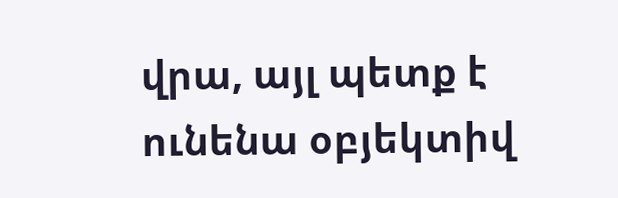վրա, այլ պետք է ունենա օբյեկտիվ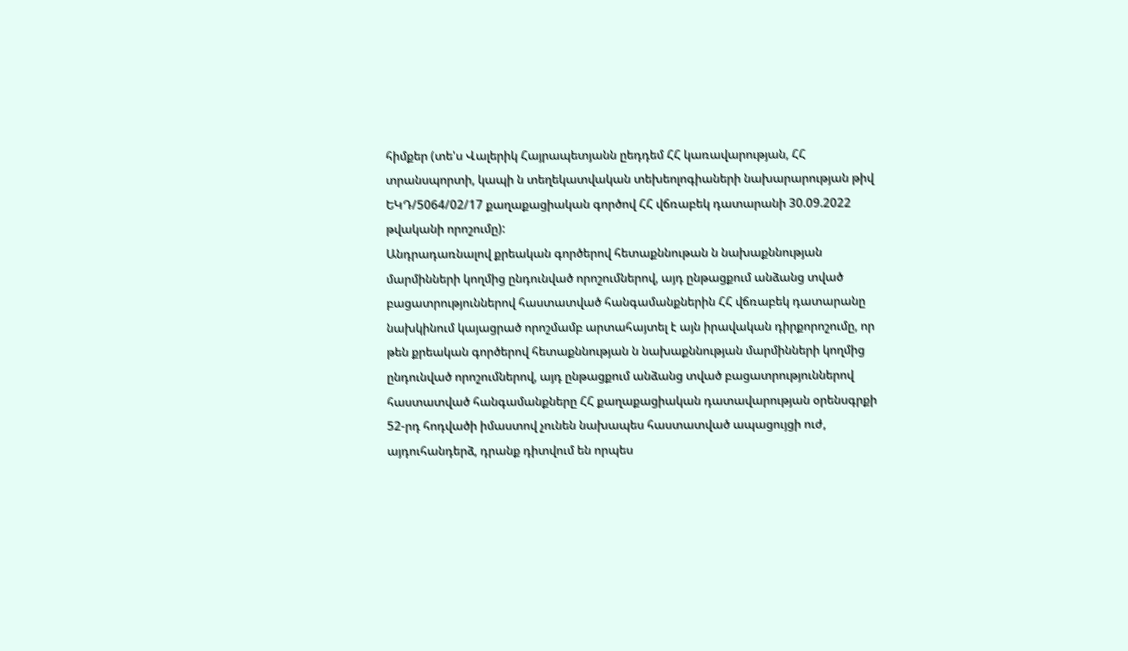հիմքեր (տե'ս Վալերիկ Հայրապետյանն ըեդդեմ ՀՀ կառավարության, ՀՀ տրանսպորտի, կապի ն տեղեկատվական տեխեոլոգիաների նախարարության թիվ ԵԿԴ/5064/02/17 քաղաքացիական գործով ՀՀ վճռաբեկ դատարանի 30.09.2022 թվականի որոշումը):
Անդրադառնալով քրեական գործերով հետաքննութան ն նախաքննության մարմինների կողմից ընդունված որոշումներով, այդ ընթացքում անձանց տված բացատրություններով հաստատված հանգամանքներին ՀՀ վճռաբեկ դատարանը նախկինում կայացրած որոշմամբ արտահայտել է այն իրավական դիրքորոշումը, որ թեն քրեական գործերով հետաքննության ն նախաքննության մարմինների կողմից ընդունված որոշումներով, այդ ընթացքում անձանց տված բացատրություններով հաստատված հանգամանքները ՀՀ քաղաքացիական դատավարության օրենսգրքի 52-րդ հոդվածի իմաստով չունեն նախապես հաստատված ապացույցի ուժ, այդուհանդերձ, դրանք դիտվում են որպես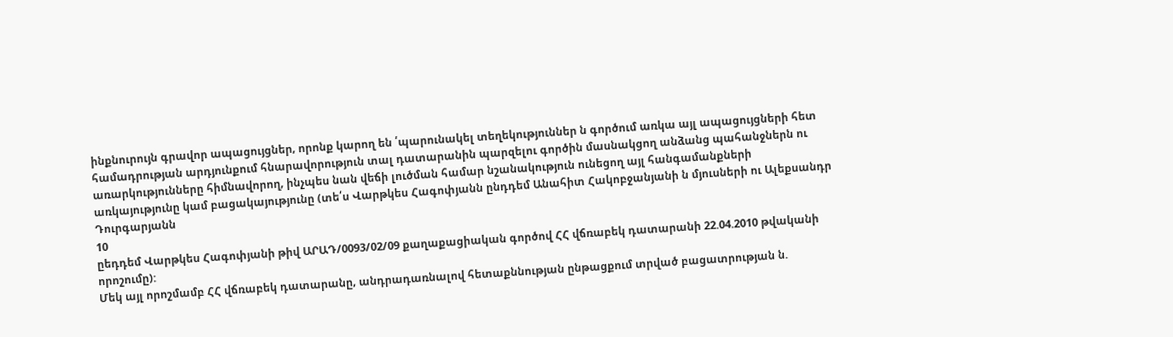ինքնուրույն գրավոր ապացույցներ, որոնք կարող են ՛պարունակել տեղեկություններ ն գործում առկա այլ ապացույցների հետ համադրության արդյունքում հնարավորություն տալ դատարանին պարզելու գործին մասնակցող անձանց պահանջներն ու առարկությունները հիմնավորող, ինչպես նան վեճի լուծման համար նշանակություն ունեցող այլ հանգամանքների առկայությունը կամ բացակայությունը (տե՛ս Վարթկես Հագոփյանն ընդդեմ Անահիտ Հակոբջանյանի ն մյուսների ու Ալեքսանդր Դուրգարյանն
10
ըեդդեմ Վարթկես Հագոփյանի թիվ ԱՐԱԴ/0093/02/09 քաղաքացիական գործով ՀՀ վճռաբեկ դատարանի 22.04.2010 թվականի որոշումը):
Մեկ այլ որոշմամբ ՀՀ վճռաբեկ դատարանը, անդրադառնալով հետաքննության ընթացքում տրված բացատրության ն.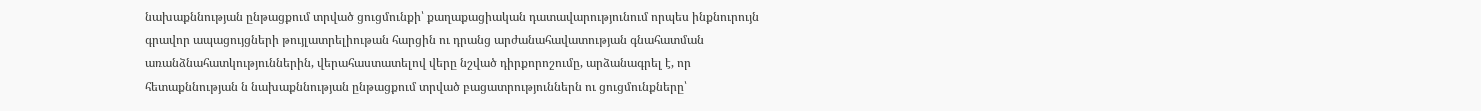նախաքննության ընթացքում տրված ցուցմունքի՝ քաղաքացիական դատավարությունում որպես ինքնուրույն գրավոր ապացույցների թույլատրելիութան հարցին ու դրանց արժանահավատության գնահատման առանձնահատկություններին, վերահաստատելով վերը նշված դիրքորոշումը, արձանագրել է, որ հետաքննության ն նախաքննության ընթացքում տրված բացատրություններն ու ցուցմունքները՝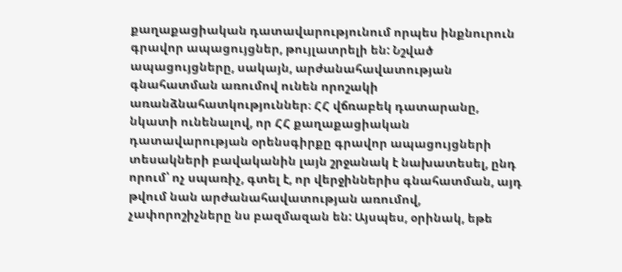քաղաքացիական դատավարությունում որպես ինքնուրուն գրավոր ապացույցներ, թույլատրելի են: Նշված ապացույցները, սակայն, արժանահավատության գնահատման առումով ունեն որոշակի առանձնահատկություններ։ ՀՀ վճռաբեկ դատարանը, նկատի ունենալով, որ ՀՀ քաղաքացիական դատավարության օրենսգիրքը գրավոր ապացույցների տեսակների բավականին լայն շրջանակ է նախատեսել, ընդ որում՝ ոչ սպառիչ, գտել է, որ վերջիններիս գնահատման, այդ թվում նան արժանահավատության առումով, չափորոշիչները նս բազմազան են: Այսպես, օրինակ, եթե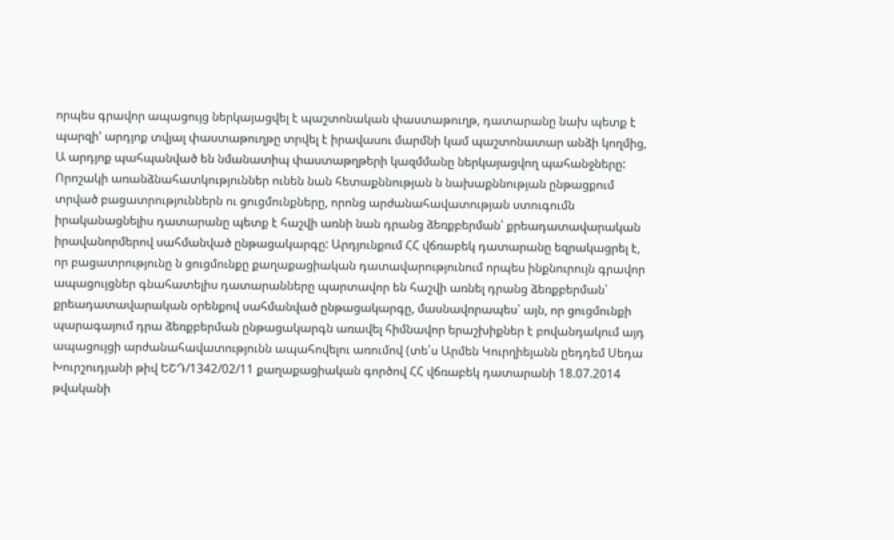որպես գրավոր ապացույց ներկայացվել է պաշտոնական փաստաթուղթ, դատարանը նախ պետք է պարզի' արդյոք տվյալ փաստաթուղթը տրվել է իրավասու մարմնի կամ պաշտոնատար անձի կողմից, Ա արդյոք պահպանված են նմանատիպ փաստաթղթերի կազմմանը ներկայացվող պահանջները: Որոշակի առանձնահատկություններ ունեն նան հետաքննության ն նախաքննության ընթացքում տրված բացատրություններն ու ցուցմունքները, որոնց արժանահավատության ստուգումն իրականացնելիս դատարանը պետք է հաշվի առնի նան դրանց ձեռքբերման՝ քրեադատավարական իրավանորմերով սահմանված ընթացակարգը: Արդյունքում ՀՀ վճռաբեկ դատարանը եզրակացրել է, որ բացատրությունը ն ցուցմունքը քաղաքացիական դատավարությունում որպես ինքնուրույն գրավոր ապացույցներ գնահատելիս դատարանները պարտավոր են հաշվի առնել դրանց ձեռքբերման՝ քրեադատավարական օրենքով սահմանված ընթացակարգը, մասնավորապես՝ այն, որ ցուցմունքի պարագայում դրա ձեռքբերման ընթացակարգն առավել հիմնավոր երաշխիքներ է բովանդակում այդ ապացույցի արժանահավատությունն ապահովելու առումով (տե՛ս Արմեն Կուրղիեյանն ըեդդեմ Սեդա Խուրշուդյանի թիվ ԵՇԴ/1342/02/11 քաղաքացիական գործով ՀՀ վճռաբեկ դատարանի 18.07.2014 թվականի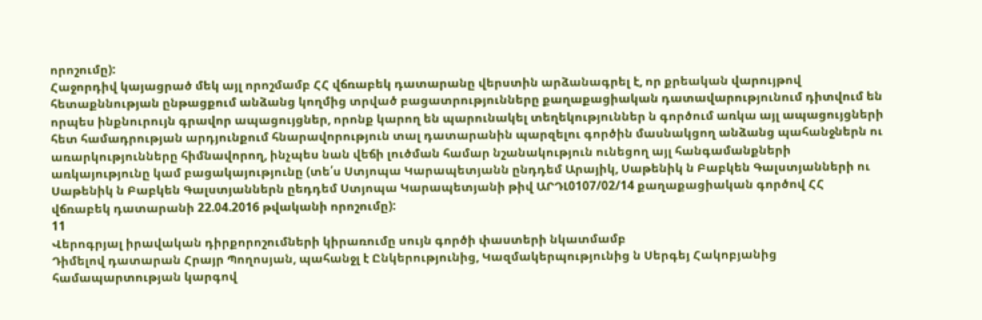որոշումը):
Հաջորդիվ կայացրած մեկ այլ որոշմամբ ՀՀ վճռաբեկ դատարանը վերստին արձանագրել է, որ քրեական վարույթով հետաքննության ընթացքում անձանց կողմից տրված բացատրությունները քաղաքացիական դատավարությունում դիտվում են որպես ինքնուրույն գրավոր ապացույցներ, որոնք կարող են պարունակել տեղեկություններ ն գործում առկա այլ ապացույցների հետ համադրության արդյունքում հնարավորություն տալ դատարանին պարզելու գործին մասնակցող անձանց պահանջներն ու առարկությունները հիմնավորող, ինչպես նան վեճի լուծման համար նշանակություն ունեցող այլ հանգամանքների առկայությունը կամ բացակայությունը (տե՛ս Ստյոպա Կարապետյանն ընդդեմ Արայիկ, Սաթենիկ ն Բաբկեն Գալստյանների ու Սաթենիկ ն Բաբկեն Գալստյաններն ըեդդեմ Ստյոպա Կարապետյանի թիվ ԱՐԴԼ0107/02/14 քաղաքացիական գործով ՀՀ վճռաբեկ դատարանի 22.04.2016 թվականի որոշումը):
11
Վերոգրյալ իրավական դիրքորոշումների կիրառումը սույն գործի փաստերի նկատմամբ
Դիմելով դատարան Հրայր Պողոսյան, պահանջլ է Ընկերությունից, Կազմակերպությունից ն Սերգեյ Հակոբյանից համապարտության կարգով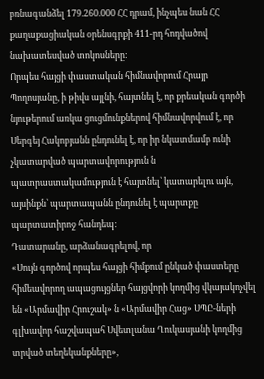բռնագանձել 179.260.000 ՀՀ դրամ, ինչպես նան ՀՀ քաղաքացիական օրենսգրքի 411-րդ հոդվածով նախատեսված տոկոսները:
Որպես հայցի փաստական հիմնավորում Հրայր Պողոսյանը, ի թիվս այլնի, հայտնել է, որ քրեական գործի նյութերում առկա ցուցմունքներով հիմնավորվում է, որ Սերգեյ Հակոբյանն ընդունել է, որ իր նկատմամբ ունի չկատարված պարտավորություն ն պատրաստակամություն է հայտնել՝ կատարելու այն, այսինքն՝ պարտապանն ընդունել է պարտքը պարտատիրոջ հանդեպ:
Դատարանը, արձանագրելով, որ
«Սույն գործով որպես հայցի հիմքում ընկած փաստերը հիմեավորող ապացույցներ հայցվորի կողմից վկայակոչվել են «Արմավիր Հրուշակ» ն «Արմավիր Հաց» ՍՊԸ-ների գլխավոր հաշվապահ Սվետլանա Ղուկասյանի կողմից տրված տեղեկանքները»,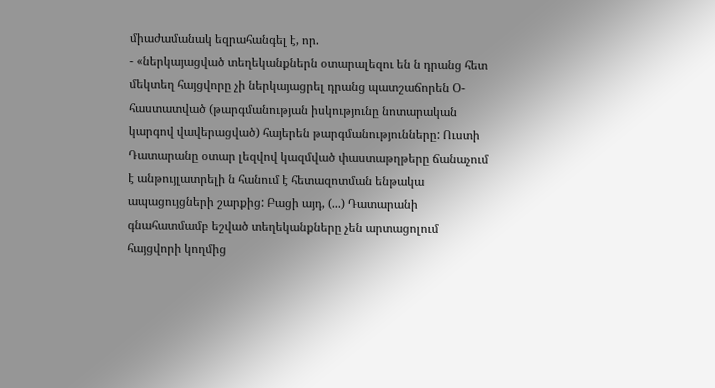միաժամանակ եզրահանգել է, որ.
- «ներկայացված տեղեկանքներն օտարալեզու են ն դրանց հետ մեկտեղ հայցվորը չի ներկայացրել դրանց պատշաճորեն Օ-հաստատված (թարգմանության իսկությունը նոտարական կարգով վավերացված) հայերեն թարգմանությունները: Ուստի Դատարանը օտար լեզվով կազմված փաստաթղթերը ճանաչում է անթույլատրելի ն հանում է հետազոտման ենթակա ապացույցների շարքից: Բացի այդ, (...) Դատարանի գնահատմամբ եշված տեղեկանքները չեն արտացոլում հայցվորի կողմից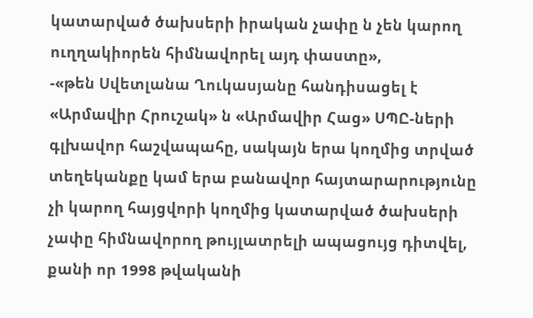կատարված ծախսերի իրական չափը ն չեն կարող ուղղակիորեն հիմնավորել այդ փաստը»,
-«թեն Սվետլանա Ղուկասյանը հանդիսացել է «Արմավիր Հրուշակ» ն «Արմավիր Հաց» ՍՊԸ-ների գլխավոր հաշվապահը, սակայն երա կողմից տրված տեղեկանքը կամ երա բանավոր հայտարարությունը չի կարող հայցվորի կողմից կատարված ծախսերի չափը հիմնավորող թույլատրելի ապացույց դիտվել, քանի որ 1998 թվականի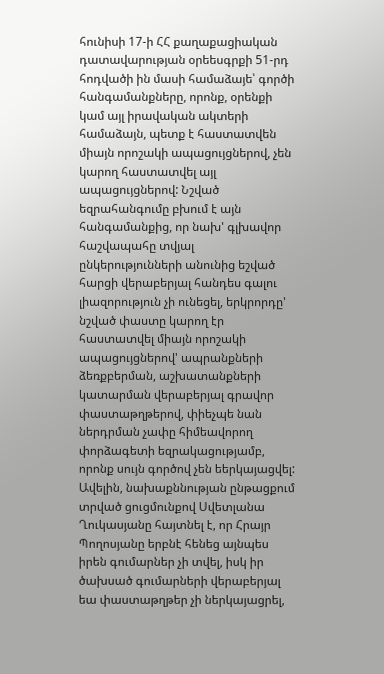հունիսի 17-ի ՀՀ քաղաքացիական դատավարության օրեեսգրքի 51-րդ հոդվածի ին մասի համաձայե՝ գործի հանգամանքները, որոնք, օրենքի կամ այլ իրավական ակտերի համաձայն, պետք է հաստատվեն միայն որոշակի ապացույցներով, չեն կարող հաստատվել այլ ապացույցներով: Նշված եզրահանգումը բխում է այն հանգամանքից, որ նախ' գլխավոր հաշվապահը տվյալ ընկերությունների անունից եշված հարցի վերաբերյալ հանդես գալու լիազորություն չի ունեցել, երկրորդը' նշված փաստը կարող էր հաստատվել միայն որոշակի ապացույցներով' ապրանքների ձեռքբերման, աշխատանքների կատարման վերաբերյալ գրավոր փաստաթղթերով, փիեչպե նան ներդրման չափը հիմեավորող փորձագետի եզրակացությամբ, որոնք սույն գործով չեն եերկայացվել: Ավելին, նախաքննության ընթացքում տրված ցուցմունքով Սվետլանա Ղուկասյանը հայտնել է, որ Հրայր Պողոսյանը երբնէ հենեց այնպես իրեն գումարներ չի տվել, իսկ իր ծախսած գումարների վերաբերյալ եա փաստաթղթեր չի ներկայացրել,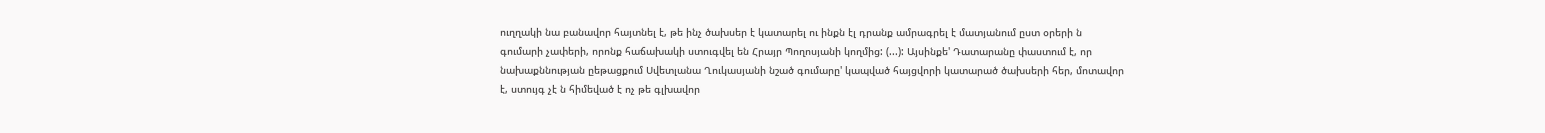ուղղակի նա բանավոր հայտնել է, թե ինչ ծախսեր է կատարել ու ինքն էլ դրանք ամրագրել է մատյանում ըստ օրերի ն գումարի չափերի, որոնք հաճախակի ստուգվել են Հրայր Պողոսյանի կողմից: (...): Այսինքե' Դատարանը փաստում է, որ նախաքննության ըեթացքում Սվետլանա Ղուկասյանի նշած գումարը' կապված հայցվորի կատարած ծախսերի հեր, մոտավոր է, ստույգ չէ ն հիմեված է ոչ թե գլխավոր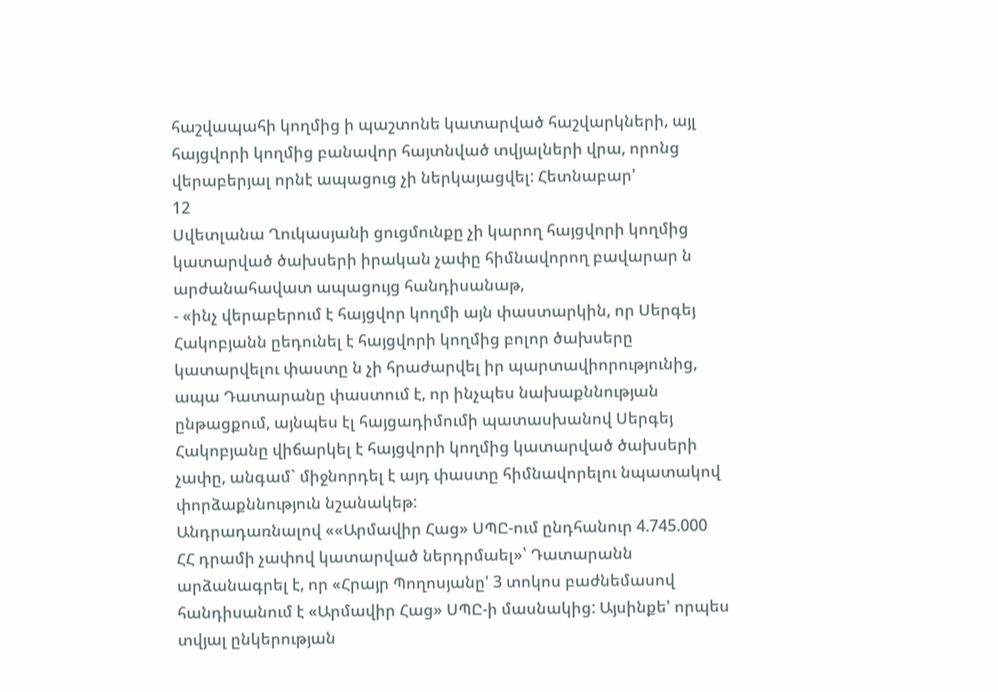հաշվապահի կողմից ի պաշտոնե կատարված հաշվարկների, այլ հայցվորի կողմից բանավոր հայտնված տվյալների վրա, որոնց վերաբերյալ որնէ ապացուց չի ներկայացվել: Հետնաբար'
12
Սվետլանա Ղուկասյանի ցուցմունքը չի կարող հայցվորի կողմից կատարված ծախսերի իրական չափը հիմնավորող բավարար ն արժանահավատ ապացույց հանդիսանաթ,
- «ինչ վերաբերում է հայցվոր կողմի այն փաստարկին, որ Սերգեյ Հակոբյանն ըեդունել է հայցվորի կողմից բոլոր ծախսերը կատարվելու փաստը ն չի հրաժարվել իր պարտավիորությունից, ապա Դատարանը փաստում է, որ ինչպես նախաքննության ընթացքում, այնպես էլ հայցադիմումի պատասխանով Սերգեյ Հակոբյանը վիճարկել է հայցվորի կողմից կատարված ծախսերի չափը, անգամ` միջնորդել է այդ փաստը հիմնավորելու նպատակով փորձաքննություն նշանակեթ:
Անդրադառնալով ««Արմավիր Հաց» ՍՊԸ-ում ընդհանուր 4.745.000 ՀՀ դրամի չափով կատարված ներդրմաել»՝ Դատարանն արձանագրել է, որ «Հրայր Պողոսյանը' 3 տոկոս բաժնեմասով հանդիսանում է «Արմավիր Հաց» ՍՊԸ-ի մասնակից: Այսինքե' որպես տվյալ ընկերության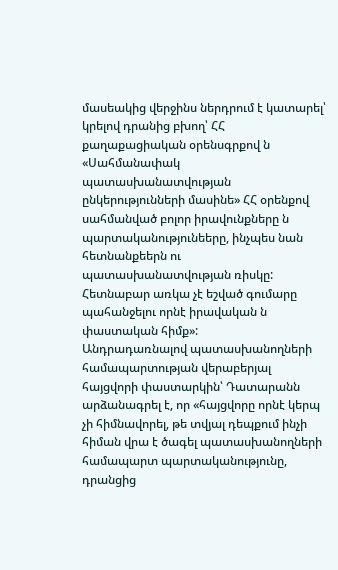մասեակից վերջինս ներդրում է կատարել՝ կրելով դրանից բխող՝ ՀՀ քաղաքացիական օրենսգրքով ն «Սահմանափակ պատասխանատվության ընկերությունների մասինե» ՀՀ օրենքով սահմանված բոլոր իրավունքները ն պարտականությունեերը, ինչպես նան հետնանքեերն ու պատասխանատվության ռիսկը: Հետնաբար առկա չէ եշված գումարը պահանջելու որնէ իրավական ն փաստական հիմք»:
Անդրադառնալով պատասխանողների համապարտության վերաբերյալ հայցվորի փաստարկին՝ Դատարանն արձանագրել է, որ «հայցվորը որնէ կերպ չի հիմնավորել, թե տվյալ դեպքում ինչի հիման վրա է ծագել պատասխանողների համապարտ պարտականությունը, դրանցից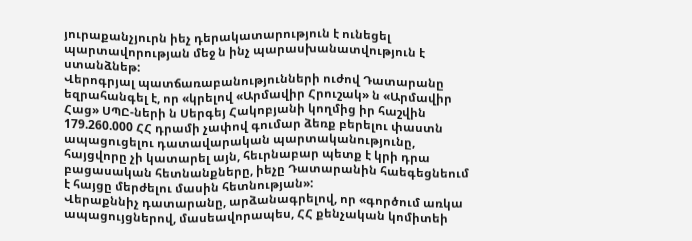յուրաքանչյուրն իեչ դերակատարություն է ունեցել պարտավորության մեջ ն ինչ պարասխանատվություն է ստանձնեթ:
Վերոգրյալ պատճառաբանությունների ուժով Դատարանը եզրահանգել է, որ «կրելով «Արմավիր Հրուշակ» ն «Արմավիր Հաց» ՍՊԸ-ների ն Սերգեյ Հակոբյանի կողմից իր հաշվին 179.260.000 ՀՀ դրամի չափով գումար ձեռք բերելու փաստն ապացուցելու դատավարական պարտականությունը, հայցվորը չի կատարել այն, հեւրնաբար պետք է կրի դրա բացասական հետնանքները, իեչը Դատարանին հաեգեցնեում է հայցը մերժելու մասին հետնության»:
Վերաքննիչ դատարանը, արձանագրելով, որ «գործում առկա ապացույցներով, մասեավորապես, ՀՀ քենչական կոմիտեի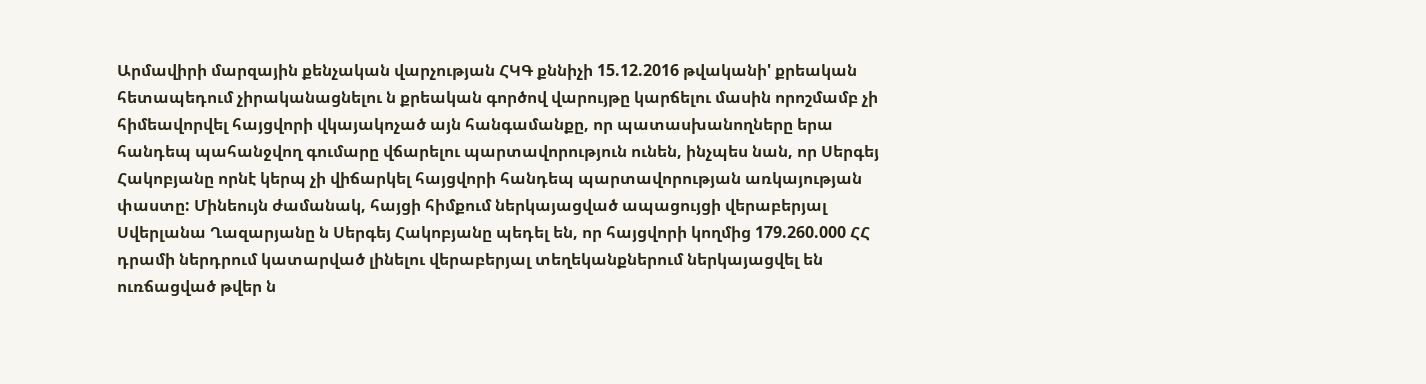Արմավիրի մարզային քենչական վարչության ՀԿԳ քննիչի 15.12.2016 թվականի' քրեական հետապեդում չիրականացնելու ն քրեական գործով վարույթը կարճելու մասին որոշմամբ չի հիմեավորվել հայցվորի վկայակոչած այն հանգամանքը, որ պատասխանողները երա հանդեպ պահանջվող գումարը վճարելու պարտավորություն ունեն, ինչպես նան, որ Սերգեյ Հակոբյանը որնէ կերպ չի վիճարկել հայցվորի հանդեպ պարտավորության առկայության փաստը: Մինեույն ժամանակ, հայցի հիմքում ներկայացված ապացույցի վերաբերյալ Սվերլանա Ղազարյանը ն Սերգեյ Հակոբյանը պեդել են, որ հայցվորի կողմից 179.260.000 ՀՀ դրամի ներդրում կատարված լինելու վերաբերյալ տեղեկանքներում ներկայացվել են ուռճացված թվեր ն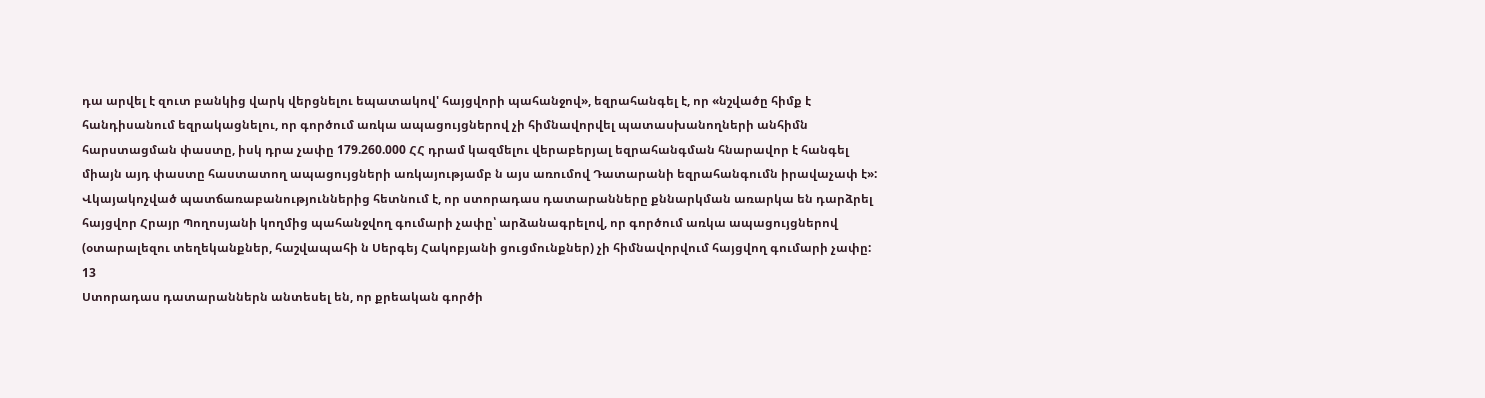դա արվել է զուտ բանկից վարկ վերցնելու եպատակով' հայցվորի պահանջով», եզրահանգել է, որ «նշվածը հիմք է հանդիսանում եզրակացնելու, որ գործում առկա ապացույցներով չի հիմնավորվել պատասխանողների անհիմն հարստացման փաստը, իսկ դրա չափը 179.260.000 ՀՀ դրամ կազմելու վերաբերյալ եզրահանգման հնարավոր է հանգել միայն այդ փաստը հաստատող ապացույցների առկայությամբ ն այս առումով Դատարանի եզրահանգումն իրավաչափ է»:
Վկայակոչված պատճառաբանություններից հետնում է, որ ստորադաս դատարանները քննարկման առարկա են դարձրել հայցվոր Հրայր Պողոսյանի կողմից պահանջվող գումարի չափը՝ արձանագրելով, որ գործում առկա ապացույցներով (օտարալեզու տեղեկանքներ, հաշվապահի ն Սերգեյ Հակոբյանի ցուցմունքներ) չի հիմնավորվում հայցվող գումարի չափը:
13
Ստորադաս դատարաններն անտեսել են, որ քրեական գործի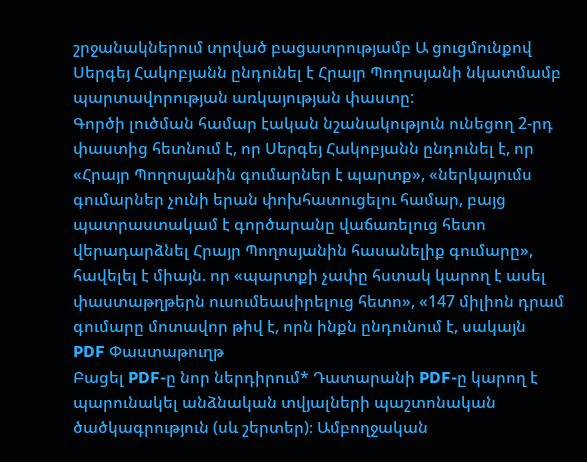շրջանակներում տրված բացատրությամբ Ա ցուցմունքով Սերգեյ Հակոբյանն ընդունել է Հրայր Պողոսյանի նկատմամբ պարտավորության առկայության փաստը:
Գործի լուծման համար էական նշանակություն ունեցող 2-րդ փաստից հետնում է, որ Սերգեյ Հակոբյանն ընդունել է, որ «Հրայր Պողոսյանին գումարներ է պարտք», «ներկայումս գումարներ չունի երան փոխհատուցելու համար, բայց պատրաստակամ է գործարանը վաճառելուց հետո վերադարձնել Հրայր Պողոսյանին հասանելիք գումարը», հավելել է միայն. որ «պարտքի չափը հստակ կարող է ասել փաստաթղթերն ուսումեասիրելուց հետո», «147 միլիոն դրամ գումարը մոտավոր թիվ է, որն ինքն ընդունում է, սակայն
PDF Փաստաթուղթ
Բացել PDF-ը նոր ներդիրում* Դատարանի PDF-ը կարող է պարունակել անձնական տվյալների պաշտոնական ծածկագրություն (սև շերտեր)։ Ամբողջական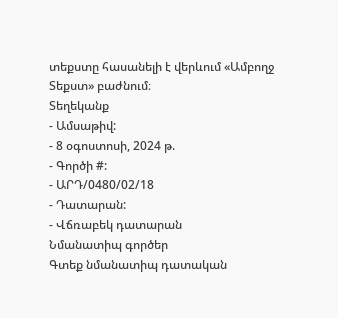տեքստը հասանելի է վերևում «Ամբողջ Տեքստ» բաժնում։
Տեղեկանք
- Ամսաթիվ:
- 8 օգոստոսի, 2024 թ.
- Գործի #:
- ԱՐԴ/0480/02/18
- Դատարան:
- Վճռաբեկ դատարան
Նմանատիպ գործեր
Գտեք նմանատիպ դատական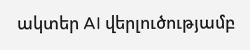ակտեր AI վերլուծությամբ